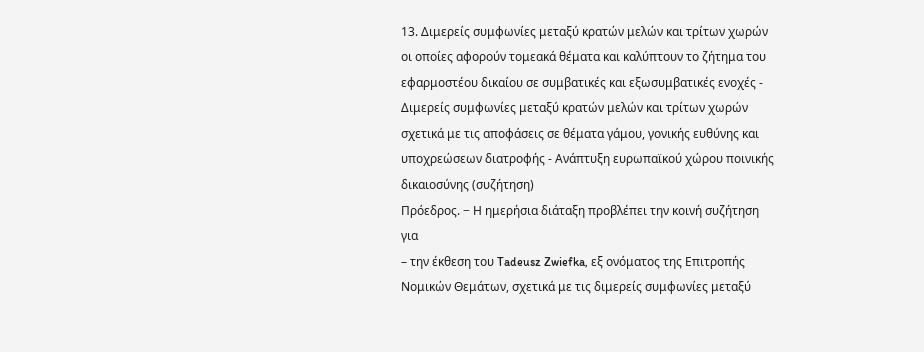13. Διμερείς συμφωνίες μεταξύ κρατών μελών και τρίτων χωρών οι οποίες αφορούν τομεακά θέματα και καλύπτουν το ζήτημα του εφαρμοστέου δικαίου σε συμβατικές και εξωσυμβατικές ενοχές - Διμερείς συμφωνίες μεταξύ κρατών μελών και τρίτων χωρών σχετικά με τις αποφάσεις σε θέματα γάμου, γονικής ευθύνης και υποχρεώσεων διατροφής - Aνάπτυξη ευρωπαϊκού χώρου ποινικής δικαιοσύνης (συζήτηση)
Πρόεδρος. − Η ημερήσια διάταξη προβλέπει την κοινή συζήτηση για
– την έκθεση του Tadeusz Zwiefka, εξ ονόματος της Επιτροπής Νομικών Θεμάτων, σχετικά με τις διμερείς συμφωνίες μεταξύ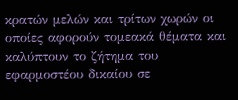κρατών μελών και τρίτων χωρών οι οποίες αφορούν τομεακά θέματα και καλύπτουν το ζήτημα του εφαρμοστέου δικαίου σε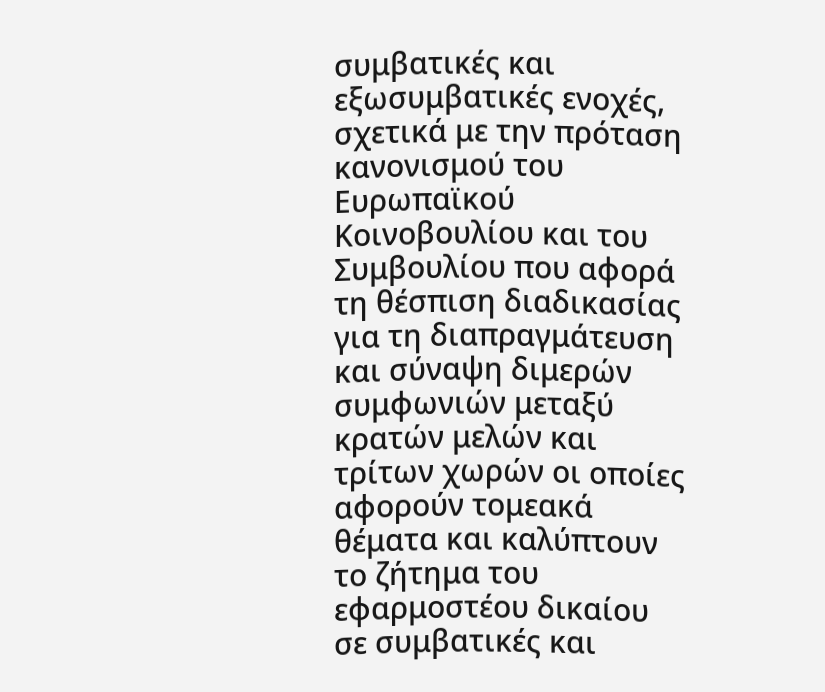συμβατικές και εξωσυμβατικές ενοχές, σχετικά με την πρόταση κανονισμού του Ευρωπαϊκού Κοινοβουλίου και του Συμβουλίου που αφορά τη θέσπιση διαδικασίας για τη διαπραγμάτευση και σύναψη διμερών συμφωνιών μεταξύ κρατών μελών και τρίτων χωρών οι οποίες αφορούν τομεακά θέματα και καλύπτουν το ζήτημα του εφαρμοστέου δικαίου σε συμβατικές και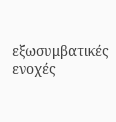εξωσυμβατικές ενοχές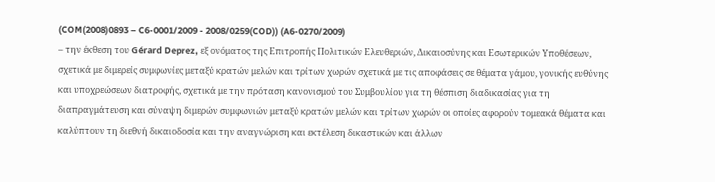(COM(2008)0893 – C6-0001/2009 - 2008/0259(COD)) (A6-0270/2009)
– την έκθεση του Gérard Deprez, εξ ονόματος της Επιτροπής Πολιτικών Ελευθεριών, Δικαιοσύνης και Εσωτερικών Υποθέσεων, σχετικά με διμερείς συμφωνίες μεταξύ κρατών μελών και τρίτων χωρών σχετικά με τις αποφάσεις σε θέματα γάμου, γονικής ευθύνης και υποχρεώσεων διατροφής, σχετικά με την πρόταση κανονισμού του Συμβουλίου για τη θέσπιση διαδικασίας για τη διαπραγμάτευση και σύναψη διμερών συμφωνιών μεταξύ κρατών μελών και τρίτων χωρών οι οποίες αφορούν τομεακά θέματα και καλύπτουν τη διεθνή δικαιοδοσία και την αναγνώριση και εκτέλεση δικαστικών και άλλων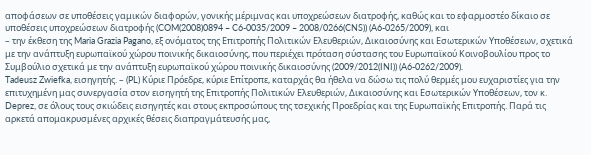αποφάσεων σε υποθέσεις γαμικών διαφορών, γονικής μέριμνας και υποχρεώσεων διατροφής, καθώς και το εφαρμοστέο δίκαιο σε υποθέσεις υποχρεώσεων διατροφής (COM(2008)0894 – C6-0035/2009 – 2008/0266(CNS)) (A6-0265/2009), και
– την έκθεση της Maria Grazia Pagano, εξ ονόματος της Επιτροπής Πολιτικών Ελευθεριών, Δικαιοσύνης και Εσωτερικών Υποθέσεων, σχετικά με την ανάπτυξη ευρωπαϊκού χώρου ποινικής δικαιοσύνης, που περιέχει πρόταση σύστασης του Ευρωπαϊκού Κοινοβουλίου προς το Συμβούλιο σχετικά με την ανάπτυξη ευρωπαϊκού χώρου ποινικής δικαιοσύνης (2009/2012(INI)) (A6-0262/2009).
Tadeusz Zwiefka, εισηγητής. – (PL) Κύριε Πρόεδρε, κύριε Επίτροπε, καταρχάς θα ήθελα να δώσω τις πολύ θερμές μου ευχαριστίες για την επιτυχημένη μας συνεργασία στον εισηγητή της Επιτροπής Πολιτικών Ελευθεριών, Δικαιοσύνης και Εσωτερικών Υποθέσεων, τον κ. Deprez, σε όλους τους σκιώδεις εισηγητές και στους εκπροσώπους της τσεχικής Προεδρίας και της Ευρωπαϊκής Επιτροπής. Παρά τις αρκετά απομακρυσμένες αρχικές θέσεις διαπραγμάτευσής μας,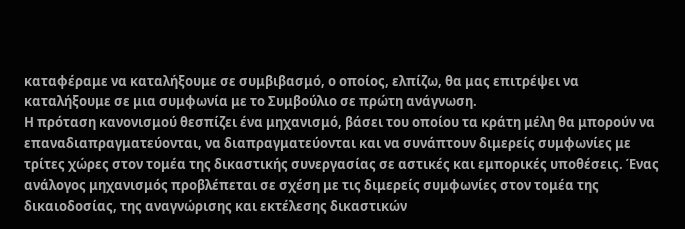καταφέραμε να καταλήξουμε σε συμβιβασμό, ο οποίος, ελπίζω, θα μας επιτρέψει να καταλήξουμε σε μια συμφωνία με το Συμβούλιο σε πρώτη ανάγνωση.
Η πρόταση κανονισμού θεσπίζει ένα μηχανισμό, βάσει του οποίου τα κράτη μέλη θα μπορούν να επαναδιαπραγματεύονται, να διαπραγματεύονται και να συνάπτουν διμερείς συμφωνίες με τρίτες χώρες στον τομέα της δικαστικής συνεργασίας σε αστικές και εμπορικές υποθέσεις. Ένας ανάλογος μηχανισμός προβλέπεται σε σχέση με τις διμερείς συμφωνίες στον τομέα της δικαιοδοσίας, της αναγνώρισης και εκτέλεσης δικαστικών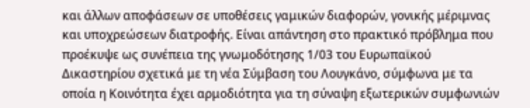και άλλων αποφάσεων σε υποθέσεις γαμικών διαφορών, γονικής μέριμνας και υποχρεώσεων διατροφής. Είναι απάντηση στο πρακτικό πρόβλημα που προέκυψε ως συνέπεια της γνωμοδότησης 1/03 του Ευρωπαϊκού Δικαστηρίου σχετικά με τη νέα Σύμβαση του Λουγκάνο, σύμφωνα με τα οποία η Κοινότητα έχει αρμοδιότητα για τη σύναψη εξωτερικών συμφωνιών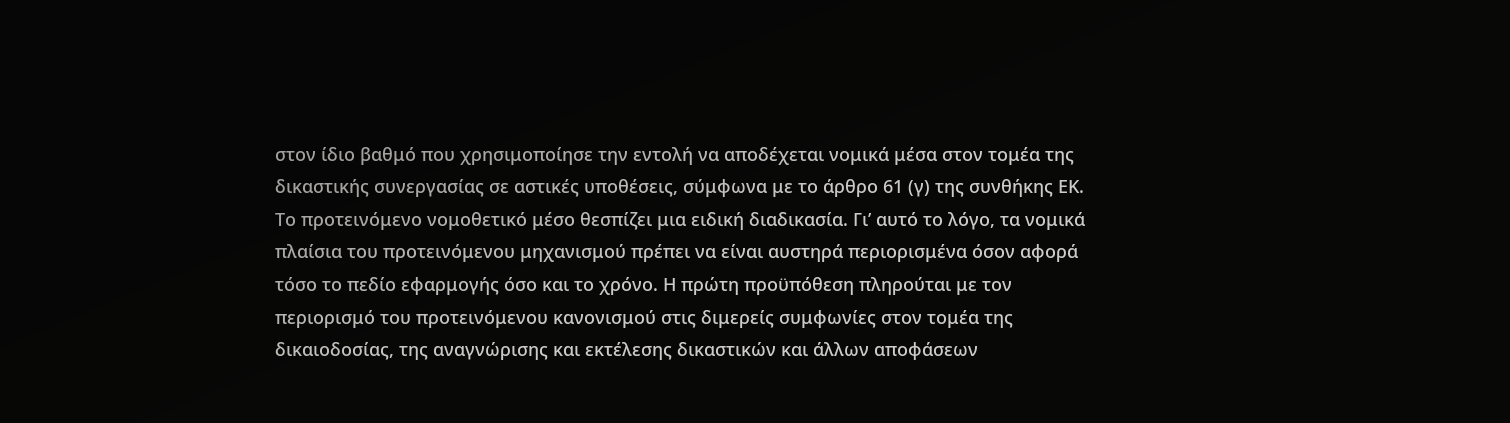στον ίδιο βαθμό που χρησιμοποίησε την εντολή να αποδέχεται νομικά μέσα στον τομέα της δικαστικής συνεργασίας σε αστικές υποθέσεις, σύμφωνα με το άρθρο 61 (γ) της συνθήκης ΕΚ.
Το προτεινόμενο νομοθετικό μέσο θεσπίζει μια ειδική διαδικασία. Γι’ αυτό το λόγο, τα νομικά πλαίσια του προτεινόμενου μηχανισμού πρέπει να είναι αυστηρά περιορισμένα όσον αφορά τόσο το πεδίο εφαρμογής όσο και το χρόνο. Η πρώτη προϋπόθεση πληρούται με τον περιορισμό του προτεινόμενου κανονισμού στις διμερείς συμφωνίες στον τομέα της δικαιοδοσίας, της αναγνώρισης και εκτέλεσης δικαστικών και άλλων αποφάσεων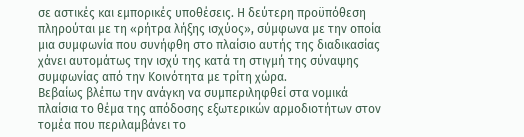σε αστικές και εμπορικές υποθέσεις. Η δεύτερη προϋπόθεση πληρούται με τη «ρήτρα λήξης ισχύος», σύμφωνα με την οποία μια συμφωνία που συνήφθη στο πλαίσιο αυτής της διαδικασίας χάνει αυτομάτως την ισχύ της κατά τη στιγμή της σύναψης συμφωνίας από την Κοινότητα με τρίτη χώρα.
Βεβαίως βλέπω την ανάγκη να συμπεριληφθεί στα νομικά πλαίσια το θέμα της απόδοσης εξωτερικών αρμοδιοτήτων στον τομέα που περιλαμβάνει το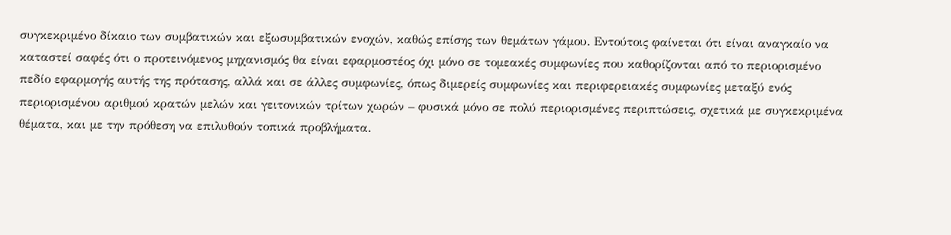συγκεκριμένο δίκαιο των συμβατικών και εξωσυμβατικών ενοχών, καθώς επίσης των θεμάτων γάμου. Εντούτοις φαίνεται ότι είναι αναγκαίο να καταστεί σαφές ότι ο προτεινόμενος μηχανισμός θα είναι εφαρμοστέος όχι μόνο σε τομεακές συμφωνίες που καθορίζονται από το περιορισμένο πεδίο εφαρμογής αυτής της πρότασης, αλλά και σε άλλες συμφωνίες, όπως διμερείς συμφωνίες και περιφερειακές συμφωνίες μεταξύ ενός περιορισμένου αριθμού κρατών μελών και γειτονικών τρίτων χωρών – φυσικά μόνο σε πολύ περιορισμένες περιπτώσεις, σχετικά με συγκεκριμένα θέματα, και με την πρόθεση να επιλυθούν τοπικά προβλήματα.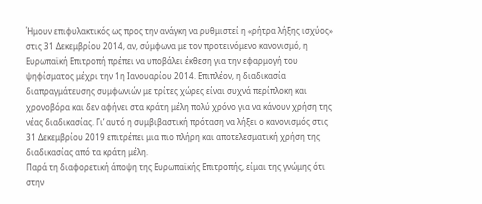Ήμουν επιφυλακτικός ως προς την ανάγκη να ρυθμιστεί η «ρήτρα λήξης ισχύος» στις 31 Δεκεμβρίου 2014, αν, σύμφωνα με τον προτεινόμενο κανονισμό, η Ευρωπαϊκή Επιτροπή πρέπει να υποβάλει έκθεση για την εφαρμογή του ψηφίσματος μέχρι την 1η Ιανουαρίου 2014. Επιπλέον, η διαδικασία διαπραγμάτευσης συμφωνιών με τρίτες χώρες είναι συχνά περίπλοκη και χρονοβόρα και δεν αφήνει στα κράτη μέλη πολύ χρόνο για να κάνουν χρήση της νέας διαδικασίας. Γι’ αυτό η συμβιβαστική πρόταση να λήξει ο κανονισμός στις 31 Δεκεμβρίου 2019 επιτρέπει μια πιο πλήρη και αποτελεσματική χρήση της διαδικασίας από τα κράτη μέλη.
Παρά τη διαφορετική άποψη της Ευρωπαϊκής Επιτροπής, είμαι της γνώμης ότι στην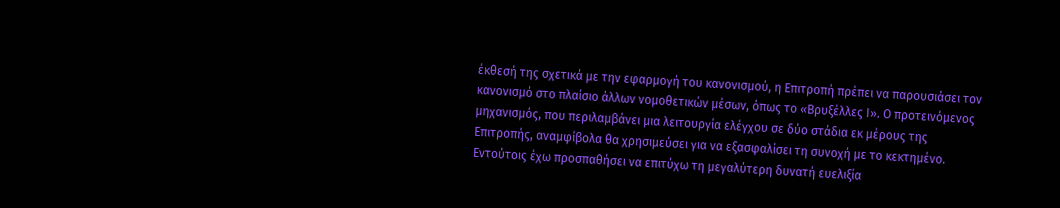έκθεσή της σχετικά με την εφαρμογή του κανονισμού, η Επιτροπή πρέπει να παρουσιάσει τον κανονισμό στο πλαίσιο άλλων νομοθετικών μέσων, όπως το «Βρυξέλλες Ι». Ο προτεινόμενος μηχανισμός, που περιλαμβάνει μια λειτουργία ελέγχου σε δύο στάδια εκ μέρους της Επιτροπής, αναμφίβολα θα χρησιμεύσει για να εξασφαλίσει τη συνοχή με το κεκτημένο. Εντούτοις έχω προσπαθήσει να επιτύχω τη μεγαλύτερη δυνατή ευελιξία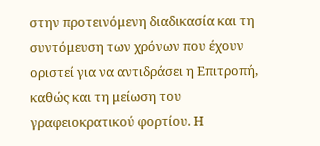στην προτεινόμενη διαδικασία και τη συντόμευση των χρόνων που έχουν οριστεί για να αντιδράσει η Επιτροπή, καθώς και τη μείωση του γραφειοκρατικού φορτίου. Η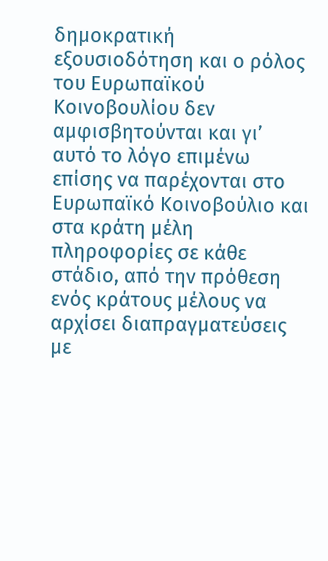δημοκρατική εξουσιοδότηση και ο ρόλος του Ευρωπαϊκού Κοινοβουλίου δεν αμφισβητούνται και γι’ αυτό το λόγο επιμένω επίσης να παρέχονται στο Ευρωπαϊκό Κοινοβούλιο και στα κράτη μέλη πληροφορίες σε κάθε στάδιο, από την πρόθεση ενός κράτους μέλους να αρχίσει διαπραγματεύσεις με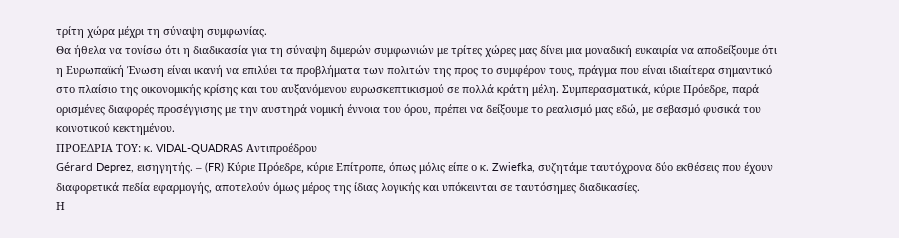τρίτη χώρα μέχρι τη σύναψη συμφωνίας.
Θα ήθελα να τονίσω ότι η διαδικασία για τη σύναψη διμερών συμφωνιών με τρίτες χώρες μας δίνει μια μοναδική ευκαιρία να αποδείξουμε ότι η Ευρωπαϊκή Ένωση είναι ικανή να επιλύει τα προβλήματα των πολιτών της προς το συμφέρον τους, πράγμα που είναι ιδιαίτερα σημαντικό στο πλαίσιο της οικονομικής κρίσης και του αυξανόμενου ευρωσκεπτικισμού σε πολλά κράτη μέλη. Συμπερασματικά, κύριε Πρόεδρε, παρά ορισμένες διαφορές προσέγγισης με την αυστηρά νομική έννοια του όρου, πρέπει να δείξουμε το ρεαλισμό μας εδώ, με σεβασμό φυσικά του κοινοτικού κεκτημένου.
ΠΡΟΕΔΡΙΑ ΤΟΥ: κ. VIDAL-QUADRAS Αντιπροέδρου
Gérard Deprez, εισηγητής. – (FR) Κύριε Πρόεδρε, κύριε Επίτροπε, όπως μόλις είπε ο κ. Zwiefka, συζητάμε ταυτόχρονα δύο εκθέσεις που έχουν διαφορετικά πεδία εφαρμογής, αποτελούν όμως μέρος της ίδιας λογικής και υπόκεινται σε ταυτόσημες διαδικασίες.
Η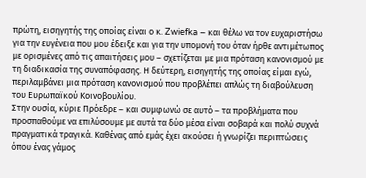πρώτη, εισηγητής της οποίας είναι ο κ. Zwiefka – και θέλω να τον ευχαριστήσω για την ευγένεια που μου έδειξε και για την υπομονή του όταν ήρθε αντιμέτωπος με ορισμένες από τις απαιτήσεις μου – σχετίζεται με μια πρόταση κανονισμού με τη διαδικασία της συναπόφασης. Η δεύτερη, εισηγητής της οποίας είμαι εγώ, περιλαμβάνει μια πρόταση κανονισμού που προβλέπει απλώς τη διαβούλευση του Ευρωπαϊκού Κοινοβουλίου.
Στην ουσία, κύριε Πρόεδρε – και συμφωνώ σε αυτό – τα προβλήματα που προσπαθούμε να επιλύσουμε με αυτά τα δύο μέσα είναι σοβαρά και πολύ συχνά πραγματικά τραγικά. Καθένας από εμάς έχει ακούσει ή γνωρίζει περιπτώσεις όπου ένας γάμος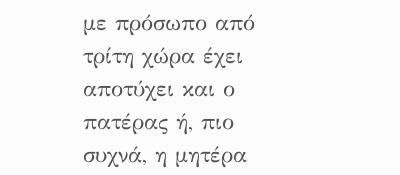με πρόσωπο από τρίτη χώρα έχει αποτύχει και ο πατέρας ή, πιο συχνά, η μητέρα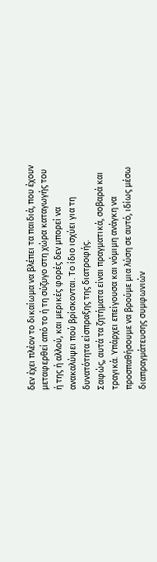δεν έχει πλέον το δικαίωμα να βλέπει τα παιδιά, που έχουν μεταφερθεί από το ή τη σύζυγο στη χώρα καταγωγής του ή της ή αλλού, και μερικές φορές δεν μπορεί να ανακαλύψει πού βρίσκονται. Το ίδιο ισχύει για τη δυνατότητα είσπραξης της διατροφής.
Σαφώς, αυτά τα ζητήματα είναι πραγματικά, σοβαρά και τραγικά. Υπάρχει επείγουσα και νόμιμη ανάγκη να προσπαθήσουμε να βρούμε μια λύση σε αυτό, ιδίως μέσω διαπραγμάτευσης συμφωνιών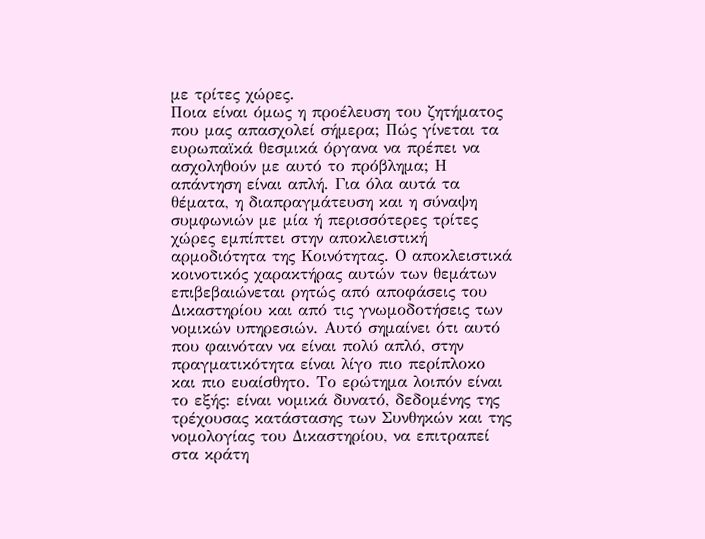με τρίτες χώρες.
Ποια είναι όμως η προέλευση του ζητήματος που μας απασχολεί σήμερα; Πώς γίνεται τα ευρωπαϊκά θεσμικά όργανα να πρέπει να ασχοληθούν με αυτό το πρόβλημα; Η απάντηση είναι απλή. Για όλα αυτά τα θέματα, η διαπραγμάτευση και η σύναψη συμφωνιών με μία ή περισσότερες τρίτες χώρες εμπίπτει στην αποκλειστική αρμοδιότητα της Κοινότητας. Ο αποκλειστικά κοινοτικός χαρακτήρας αυτών των θεμάτων επιβεβαιώνεται ρητώς από αποφάσεις του Δικαστηρίου και από τις γνωμοδοτήσεις των νομικών υπηρεσιών. Αυτό σημαίνει ότι αυτό που φαινόταν να είναι πολύ απλό, στην πραγματικότητα είναι λίγο πιο περίπλοκο και πιο ευαίσθητο. Το ερώτημα λοιπόν είναι το εξής: είναι νομικά δυνατό, δεδομένης της τρέχουσας κατάστασης των Συνθηκών και της νομολογίας του Δικαστηρίου, να επιτραπεί στα κράτη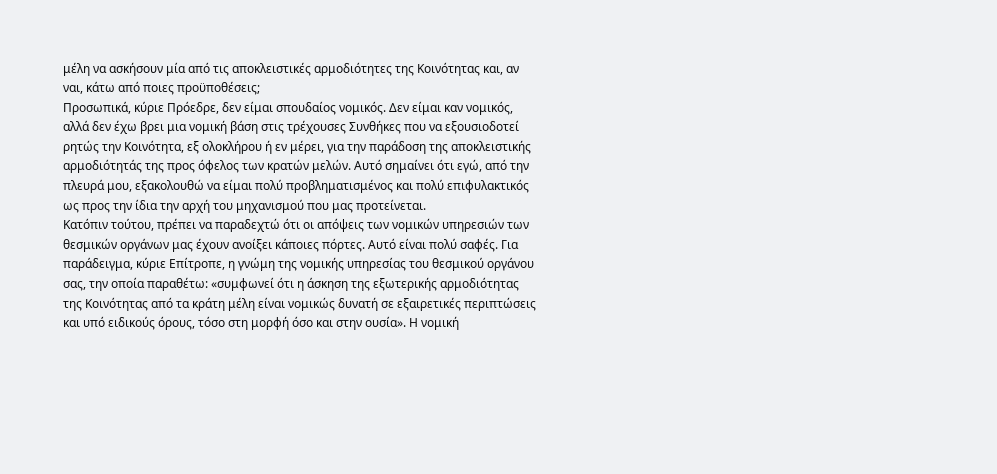μέλη να ασκήσουν μία από τις αποκλειστικές αρμοδιότητες της Κοινότητας και, αν ναι, κάτω από ποιες προϋποθέσεις;
Προσωπικά, κύριε Πρόεδρε, δεν είμαι σπουδαίος νομικός. Δεν είμαι καν νομικός, αλλά δεν έχω βρει μια νομική βάση στις τρέχουσες Συνθήκες που να εξουσιοδοτεί ρητώς την Κοινότητα, εξ ολοκλήρου ή εν μέρει, για την παράδοση της αποκλειστικής αρμοδιότητάς της προς όφελος των κρατών μελών. Αυτό σημαίνει ότι εγώ, από την πλευρά μου, εξακολουθώ να είμαι πολύ προβληματισμένος και πολύ επιφυλακτικός ως προς την ίδια την αρχή του μηχανισμού που μας προτείνεται.
Κατόπιν τούτου, πρέπει να παραδεχτώ ότι οι απόψεις των νομικών υπηρεσιών των θεσμικών οργάνων μας έχουν ανοίξει κάποιες πόρτες. Αυτό είναι πολύ σαφές. Για παράδειγμα, κύριε Επίτροπε, η γνώμη της νομικής υπηρεσίας του θεσμικού οργάνου σας, την οποία παραθέτω: «συμφωνεί ότι η άσκηση της εξωτερικής αρμοδιότητας της Κοινότητας από τα κράτη μέλη είναι νομικώς δυνατή σε εξαιρετικές περιπτώσεις και υπό ειδικούς όρους, τόσο στη μορφή όσο και στην ουσία». Η νομική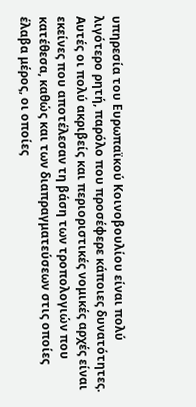υπηρεσία του Ευρωπαϊκού Κοινοβουλίου είναι πολύ λιγότερο ρητή, παρόλο που προσέφερε κάποιες δυνατότητες.
Αυτές οι πολύ ακριβείς και περιοριστικές νομικές αρχές είναι εκείνες που αποτέλεσαν τη βάση των τροπολογιών που κατέθεσα, καθώς και των διαπραγματεύσεων στις οποίες έλαβα μέρος, οι οποίες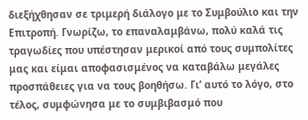διεξήχθησαν σε τριμερή διάλογο με το Συμβούλιο και την Επιτροπή. Γνωρίζω, το επαναλαμβάνω, πολύ καλά τις τραγωδίες που υπέστησαν μερικοί από τους συμπολίτες μας και είμαι αποφασισμένος να καταβάλω μεγάλες προσπάθειες για να τους βοηθήσω. Γι’ αυτό το λόγο, στο τέλος, συμφώνησα με το συμβιβασμό που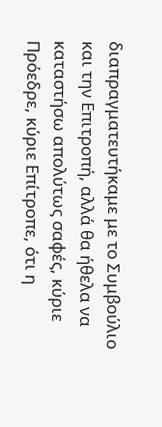διαπραγματευτήκαμε με το Συμβούλιο και την Επιτροπή, αλλά θα ήθελα να καταστήσω απολύτως σαφές, κύριε Πρόεδρε, κύριε Επίτροπε, ότι η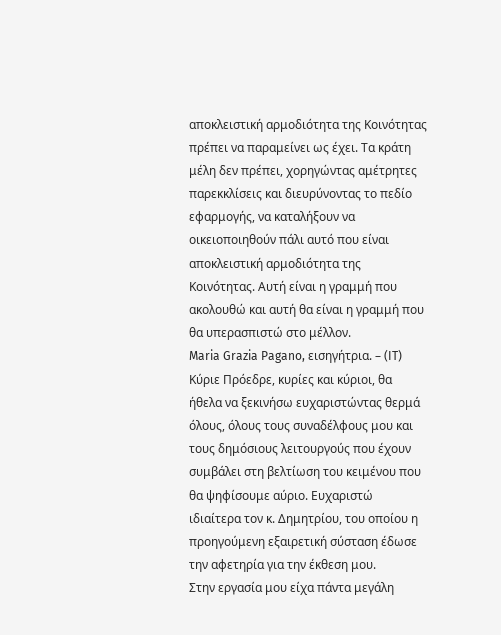αποκλειστική αρμοδιότητα της Κοινότητας πρέπει να παραμείνει ως έχει. Τα κράτη μέλη δεν πρέπει, χορηγώντας αμέτρητες παρεκκλίσεις και διευρύνοντας το πεδίο εφαρμογής, να καταλήξουν να οικειοποιηθούν πάλι αυτό που είναι αποκλειστική αρμοδιότητα της Κοινότητας. Αυτή είναι η γραμμή που ακολουθώ και αυτή θα είναι η γραμμή που θα υπερασπιστώ στο μέλλον.
Maria Grazia Pagano, εισηγήτρια. – (IT) Κύριε Πρόεδρε, κυρίες και κύριοι, θα ήθελα να ξεκινήσω ευχαριστώντας θερμά όλους, όλους τους συναδέλφους μου και τους δημόσιους λειτουργούς που έχουν συμβάλει στη βελτίωση του κειμένου που θα ψηφίσουμε αύριο. Ευχαριστώ ιδιαίτερα τον κ. Δημητρίου, του οποίου η προηγούμενη εξαιρετική σύσταση έδωσε την αφετηρία για την έκθεση μου.
Στην εργασία μου είχα πάντα μεγάλη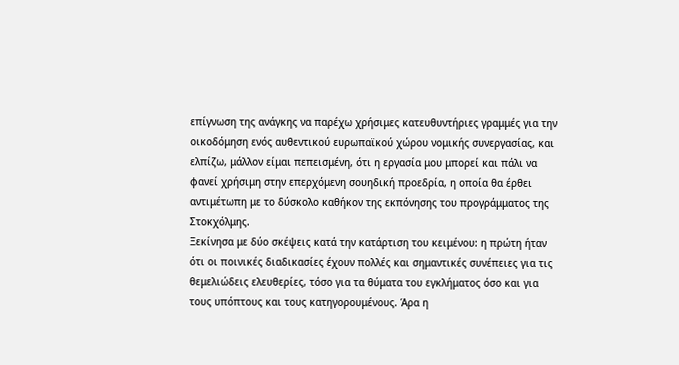επίγνωση της ανάγκης να παρέχω χρήσιμες κατευθυντήριες γραμμές για την οικοδόμηση ενός αυθεντικού ευρωπαϊκού χώρου νομικής συνεργασίας, και ελπίζω, μάλλον είμαι πεπεισμένη, ότι η εργασία μου μπορεί και πάλι να φανεί χρήσιμη στην επερχόμενη σουηδική προεδρία, η οποία θα έρθει αντιμέτωπη με το δύσκολο καθήκον της εκπόνησης του προγράμματος της Στοκχόλμης.
Ξεκίνησα με δύο σκέψεις κατά την κατάρτιση του κειμένου: η πρώτη ήταν ότι οι ποινικές διαδικασίες έχουν πολλές και σημαντικές συνέπειες για τις θεμελιώδεις ελευθερίες, τόσο για τα θύματα του εγκλήματος όσο και για τους υπόπτους και τους κατηγορουμένους. Άρα η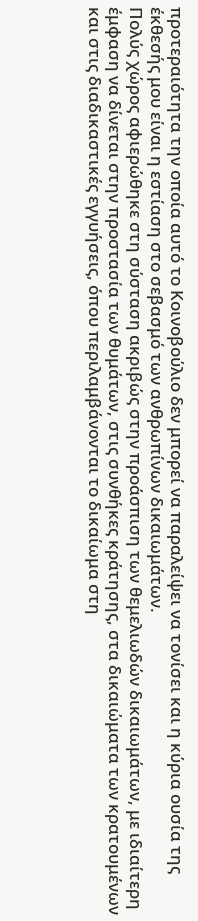προτεραιότητα την οποία αυτό το Κοινοβούλιο δεν μπορεί να παραλείψει να τονίσει και η κύρια ουσία της έκθεσής μου είναι η εστίαση στο σεβασμό των ανθρωπίνων δικαιωμάτων.
Πολύς χώρος αφιερώθηκε στη σύσταση ακριβώς στην προάσπιση των θεμελιωδών δικαιωμάτων, με ιδιαίτερη έμφαση να δίνεται στην προστασία των θυμάτων, στις συνθήκες κράτησης, στα δικαιώματα των κρατουμένων και στις διαδικαστικές εγγυήσεις, όπου περιλαμβάνονται το δικαίωμα στη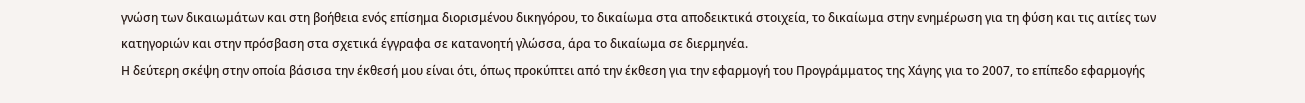γνώση των δικαιωμάτων και στη βοήθεια ενός επίσημα διορισμένου δικηγόρου, το δικαίωμα στα αποδεικτικά στοιχεία, το δικαίωμα στην ενημέρωση για τη φύση και τις αιτίες των κατηγοριών και στην πρόσβαση στα σχετικά έγγραφα σε κατανοητή γλώσσα, άρα το δικαίωμα σε διερμηνέα.
Η δεύτερη σκέψη στην οποία βάσισα την έκθεσή μου είναι ότι, όπως προκύπτει από την έκθεση για την εφαρμογή του Προγράμματος της Χάγης για το 2007, το επίπεδο εφαρμογής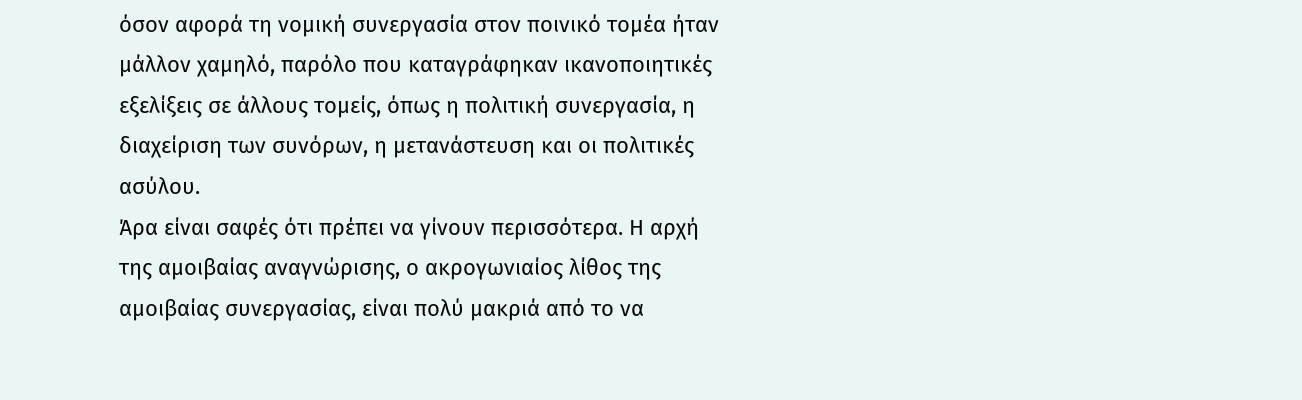όσον αφορά τη νομική συνεργασία στον ποινικό τομέα ήταν μάλλον χαμηλό, παρόλο που καταγράφηκαν ικανοποιητικές εξελίξεις σε άλλους τομείς, όπως η πολιτική συνεργασία, η διαχείριση των συνόρων, η μετανάστευση και οι πολιτικές ασύλου.
Άρα είναι σαφές ότι πρέπει να γίνουν περισσότερα. Η αρχή της αμοιβαίας αναγνώρισης, ο ακρογωνιαίος λίθος της αμοιβαίας συνεργασίας, είναι πολύ μακριά από το να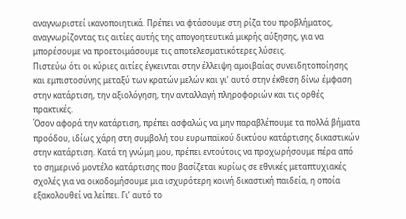αναγνωριστεί ικανοποιητικά. Πρέπει να φτάσουμε στη ρίζα του προβλήματος, αναγνωρίζοντας τις αιτίες αυτής της απογοητευτικά μικρής αύξησης, για να μπορέσουμε να προετοιμάσουμε τις αποτελεσματικότερες λύσεις.
Πιστεύω ότι οι κύριες αιτίες έγκεινται στην έλλειψη αμοιβαίας συνειδητοποίησης και εμπιστοσύνης μεταξύ των κρατών μελών και γι’ αυτό στην έκθεση δίνω έμφαση στην κατάρτιση, την αξιολόγηση, την ανταλλαγή πληροφοριών και τις ορθές πρακτικές.
Όσον αφορά την κατάρτιση, πρέπει ασφαλώς να μην παραβλέπουμε τα πολλά βήματα προόδου, ιδίως χάρη στη συμβολή του ευρωπαϊκού δικτύου κατάρτισης δικαστικών στην κατάρτιση. Κατά τη γνώμη μου, πρέπει εντούτοις να προχωρήσουμε πέρα από το σημερινό μοντέλο κατάρτισης που βασίζεται κυρίως σε εθνικές μεταπτυχιακές σχολές για να οικοδομήσουμε μια ισχυρότερη κοινή δικαστική παιδεία, η οποία εξακολουθεί να λείπει. Γι’ αυτό το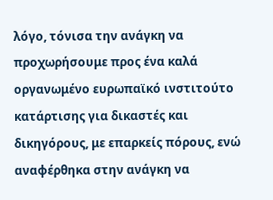λόγο, τόνισα την ανάγκη να προχωρήσουμε προς ένα καλά οργανωμένο ευρωπαϊκό ινστιτούτο κατάρτισης για δικαστές και δικηγόρους, με επαρκείς πόρους, ενώ αναφέρθηκα στην ανάγκη να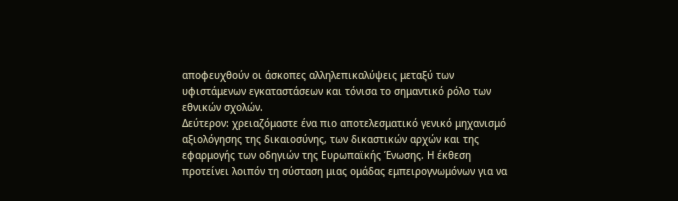αποφευχθούν οι άσκοπες αλληλεπικαλύψεις μεταξύ των υφιστάμενων εγκαταστάσεων και τόνισα το σημαντικό ρόλο των εθνικών σχολών.
Δεύτερον: χρειαζόμαστε ένα πιο αποτελεσματικό γενικό μηχανισμό αξιολόγησης της δικαιοσύνης, των δικαστικών αρχών και της εφαρμογής των οδηγιών της Ευρωπαϊκής Ένωσης. Η έκθεση προτείνει λοιπόν τη σύσταση μιας ομάδας εμπειρογνωμόνων για να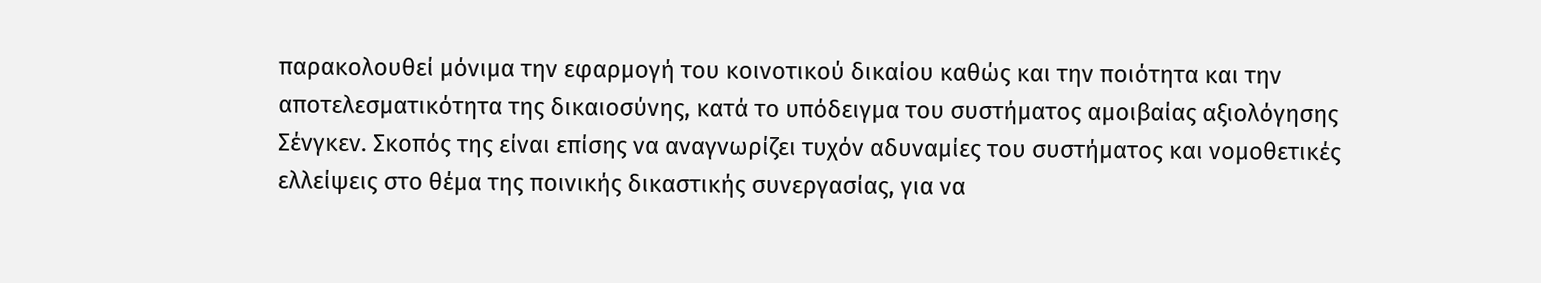παρακολουθεί μόνιμα την εφαρμογή του κοινοτικού δικαίου καθώς και την ποιότητα και την αποτελεσματικότητα της δικαιοσύνης, κατά το υπόδειγμα του συστήματος αμοιβαίας αξιολόγησης Σένγκεν. Σκοπός της είναι επίσης να αναγνωρίζει τυχόν αδυναμίες του συστήματος και νομοθετικές ελλείψεις στο θέμα της ποινικής δικαστικής συνεργασίας, για να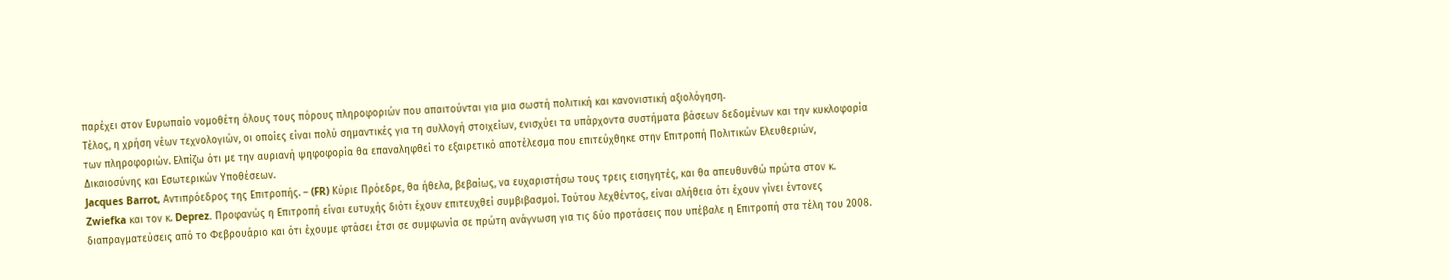παρέχει στον Ευρωπαίο νομοθέτη όλους τους πόρους πληροφοριών που απαιτούνται για μια σωστή πολιτική και κανονιστική αξιολόγηση.
Τέλος, η χρήση νέων τεχνολογιών, οι οποίες είναι πολύ σημαντικές για τη συλλογή στοιχείων, ενισχύει τα υπάρχοντα συστήματα βάσεων δεδομένων και την κυκλοφορία των πληροφοριών. Ελπίζω ότι με την αυριανή ψηφοφορία θα επαναληφθεί το εξαιρετικό αποτέλεσμα που επιτεύχθηκε στην Επιτροπή Πολιτικών Ελευθεριών, Δικαιοσύνης και Εσωτερικών Υποθέσεων.
Jacques Barrot, Αντιπρόεδρος της Επιτροπής. – (FR) Κύριε Πρόεδρε, θα ήθελα, βεβαίως, να ευχαριστήσω τους τρεις εισηγητές, και θα απευθυνθώ πρώτα στον κ. Zwiefka και τον κ. Deprez. Προφανώς η Επιτροπή είναι ευτυχής διότι έχουν επιτευχθεί συμβιβασμοί. Τούτου λεχθέντος, είναι αλήθεια ότι έχουν γίνει έντονες διαπραγματεύσεις από το Φεβρουάριο και ότι έχουμε φτάσει έτσι σε συμφωνία σε πρώτη ανάγνωση για τις δύο προτάσεις που υπέβαλε η Επιτροπή στα τέλη του 2008.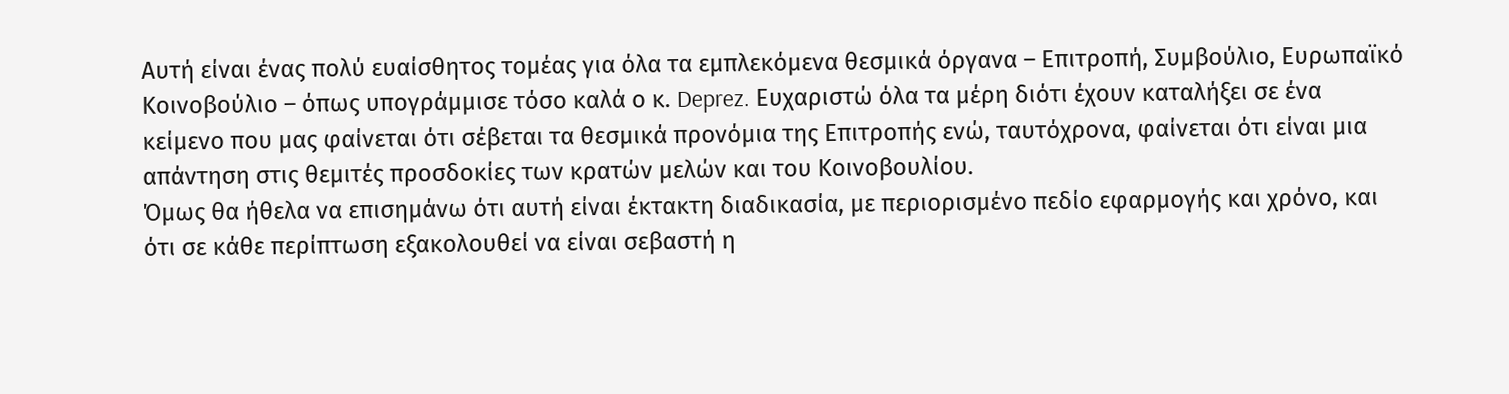Αυτή είναι ένας πολύ ευαίσθητος τομέας για όλα τα εμπλεκόμενα θεσμικά όργανα – Επιτροπή, Συμβούλιο, Ευρωπαϊκό Κοινοβούλιο – όπως υπογράμμισε τόσο καλά ο κ. Deprez. Ευχαριστώ όλα τα μέρη διότι έχουν καταλήξει σε ένα κείμενο που μας φαίνεται ότι σέβεται τα θεσμικά προνόμια της Επιτροπής ενώ, ταυτόχρονα, φαίνεται ότι είναι μια απάντηση στις θεμιτές προσδοκίες των κρατών μελών και του Κοινοβουλίου.
Όμως θα ήθελα να επισημάνω ότι αυτή είναι έκτακτη διαδικασία, με περιορισμένο πεδίο εφαρμογής και χρόνο, και ότι σε κάθε περίπτωση εξακολουθεί να είναι σεβαστή η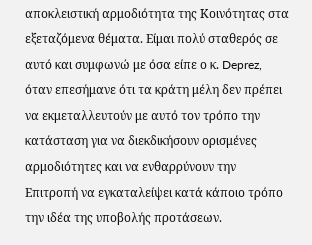αποκλειστική αρμοδιότητα της Κοινότητας στα εξεταζόμενα θέματα. Είμαι πολύ σταθερός σε αυτό και συμφωνώ με όσα είπε ο κ. Deprez, όταν επεσήμανε ότι τα κράτη μέλη δεν πρέπει να εκμεταλλευτούν με αυτό τον τρόπο την κατάσταση για να διεκδικήσουν ορισμένες αρμοδιότητες και να ενθαρρύνουν την Επιτροπή να εγκαταλείψει κατά κάποιο τρόπο την ιδέα της υποβολής προτάσεων.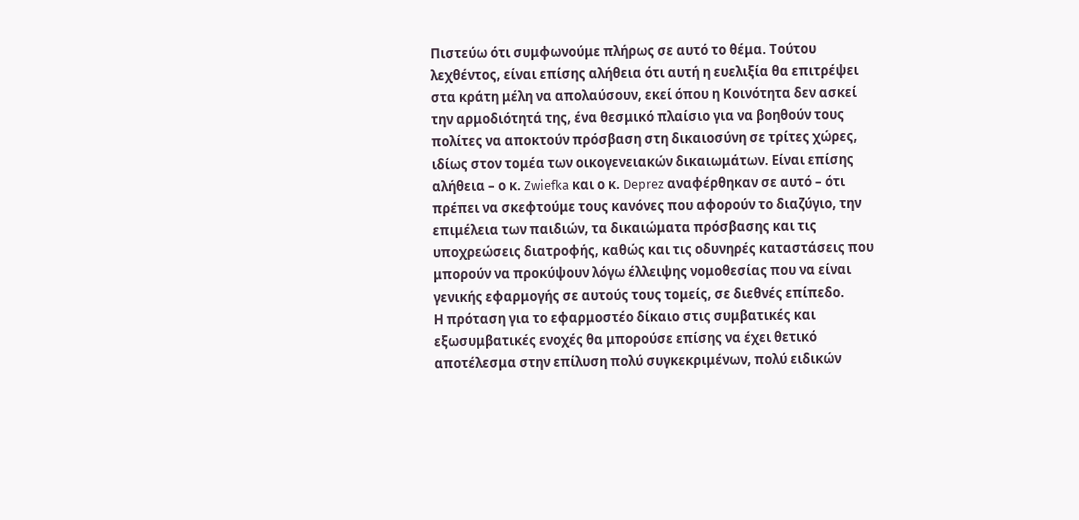Πιστεύω ότι συμφωνούμε πλήρως σε αυτό το θέμα. Τούτου λεχθέντος, είναι επίσης αλήθεια ότι αυτή η ευελιξία θα επιτρέψει στα κράτη μέλη να απολαύσουν, εκεί όπου η Κοινότητα δεν ασκεί την αρμοδιότητά της, ένα θεσμικό πλαίσιο για να βοηθούν τους πολίτες να αποκτούν πρόσβαση στη δικαιοσύνη σε τρίτες χώρες, ιδίως στον τομέα των οικογενειακών δικαιωμάτων. Είναι επίσης αλήθεια – ο κ. Zwiefka και ο κ. Deprez αναφέρθηκαν σε αυτό – ότι πρέπει να σκεφτούμε τους κανόνες που αφορούν το διαζύγιο, την επιμέλεια των παιδιών, τα δικαιώματα πρόσβασης και τις υποχρεώσεις διατροφής, καθώς και τις οδυνηρές καταστάσεις που μπορούν να προκύψουν λόγω έλλειψης νομοθεσίας που να είναι γενικής εφαρμογής σε αυτούς τους τομείς, σε διεθνές επίπεδο.
Η πρόταση για το εφαρμοστέο δίκαιο στις συμβατικές και εξωσυμβατικές ενοχές θα μπορούσε επίσης να έχει θετικό αποτέλεσμα στην επίλυση πολύ συγκεκριμένων, πολύ ειδικών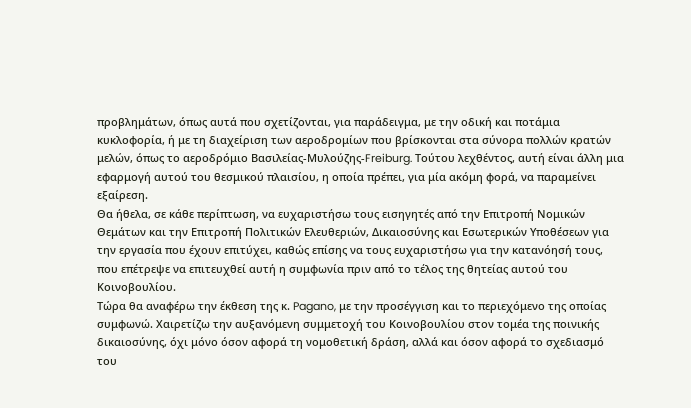προβλημάτων, όπως αυτά που σχετίζονται, για παράδειγμα, με την οδική και ποτάμια κυκλοφορία, ή με τη διαχείριση των αεροδρομίων που βρίσκονται στα σύνορα πολλών κρατών μελών, όπως το αεροδρόμιο Βασιλείας-Μυλούζης-Freiburg. Τούτου λεχθέντος, αυτή είναι άλλη μια εφαρμογή αυτού του θεσμικού πλαισίου, η οποία πρέπει, για μία ακόμη φορά, να παραμείνει εξαίρεση.
Θα ήθελα, σε κάθε περίπτωση, να ευχαριστήσω τους εισηγητές από την Επιτροπή Νομικών Θεμάτων και την Επιτροπή Πολιτικών Ελευθεριών, Δικαιοσύνης και Εσωτερικών Υποθέσεων για την εργασία που έχουν επιτύχει, καθώς επίσης να τους ευχαριστήσω για την κατανόησή τους, που επέτρεψε να επιτευχθεί αυτή η συμφωνία πριν από το τέλος της θητείας αυτού του Κοινοβουλίου.
Τώρα θα αναφέρω την έκθεση της κ. Pagano, με την προσέγγιση και το περιεχόμενο της οποίας συμφωνώ. Χαιρετίζω την αυξανόμενη συμμετοχή του Κοινοβουλίου στον τομέα της ποινικής δικαιοσύνης, όχι μόνο όσον αφορά τη νομοθετική δράση, αλλά και όσον αφορά το σχεδιασμό του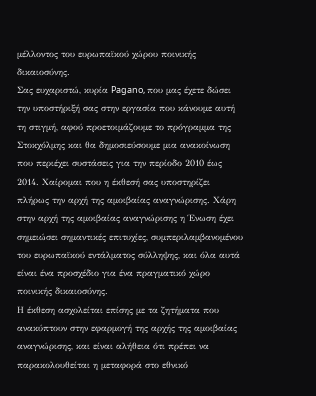μέλλοντος του ευρωπαϊκού χώρου ποινικής δικαιοσύνης.
Σας ευχαριστώ, κυρία Pagano, που μας έχετε δώσει την υποστήριξή σας στην εργασία που κάνουμε αυτή τη στιγμή, αφού προετοιμάζουμε το πρόγραμμα της Στοκχόλμης και θα δημοσιεύσουμε μια ανακοίνωση που περιέχει συστάσεις για την περίοδο 2010 έως 2014. Χαίρομαι που η έκθεσή σας υποστηρίζει πλήρως την αρχή της αμοιβαίας αναγνώρισης. Χάρη στην αρχή της αμοιβαίας αναγνώρισης η Ένωση έχει σημειώσει σημαντικές επιτυχίες, συμπεριλαμβανομένου του ευρωπαϊκού εντάλματος σύλληψης, και όλα αυτά είναι ένα προσχέδιο για ένα πραγματικό χώρο ποινικής δικαιοσύνης.
Η έκθεση ασχολείται επίσης με τα ζητήματα που ανακύπτουν στην εφαρμογή της αρχής της αμοιβαίας αναγνώρισης, και είναι αλήθεια ότι πρέπει να παρακολουθείται η μεταφορά στο εθνικό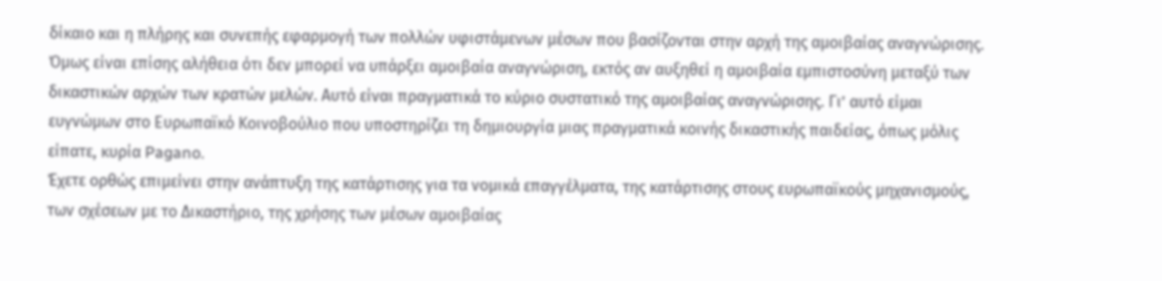δίκαιο και η πλήρης και συνεπής εφαρμογή των πολλών υφιστάμενων μέσων που βασίζονται στην αρχή της αμοιβαίας αναγνώρισης. Όμως είναι επίσης αλήθεια ότι δεν μπορεί να υπάρξει αμοιβαία αναγνώριση, εκτός αν αυξηθεί η αμοιβαία εμπιστοσύνη μεταξύ των δικαστικών αρχών των κρατών μελών. Αυτό είναι πραγματικά το κύριο συστατικό της αμοιβαίας αναγνώρισης. Γι’ αυτό είμαι ευγνώμων στο Ευρωπαϊκό Κοινοβούλιο που υποστηρίζει τη δημιουργία μιας πραγματικά κοινής δικαστικής παιδείας, όπως μόλις είπατε, κυρία Pagano.
Έχετε ορθώς επιμείνει στην ανάπτυξη της κατάρτισης για τα νομικά επαγγέλματα, της κατάρτισης στους ευρωπαϊκούς μηχανισμούς, των σχέσεων με το Δικαστήριο, της χρήσης των μέσων αμοιβαίας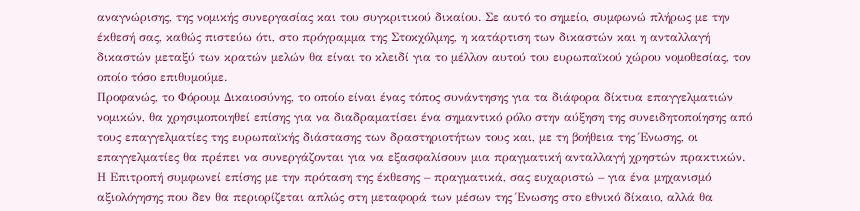αναγνώρισης, της νομικής συνεργασίας και του συγκριτικού δικαίου. Σε αυτό το σημείο, συμφωνώ πλήρως με την έκθεσή σας, καθώς πιστεύω ότι, στο πρόγραμμα της Στοκχόλμης, η κατάρτιση των δικαστών και η ανταλλαγή δικαστών μεταξύ των κρατών μελών θα είναι το κλειδί για το μέλλον αυτού του ευρωπαϊκού χώρου νομοθεσίας, τον οποίο τόσο επιθυμούμε.
Προφανώς, το Φόρουμ Δικαιοσύνης, το οποίο είναι ένας τόπος συνάντησης για τα διάφορα δίκτυα επαγγελματιών νομικών, θα χρησιμοποιηθεί επίσης για να διαδραματίσει ένα σημαντικό ρόλο στην αύξηση της συνειδητοποίησης από τους επαγγελματίες της ευρωπαϊκής διάστασης των δραστηριοτήτων τους και, με τη βοήθεια της Ένωσης, οι επαγγελματίες θα πρέπει να συνεργάζονται για να εξασφαλίσουν μια πραγματική ανταλλαγή χρηστών πρακτικών.
Η Επιτροπή συμφωνεί επίσης με την πρόταση της έκθεσης – πραγματικά, σας ευχαριστώ – για ένα μηχανισμό αξιολόγησης που δεν θα περιορίζεται απλώς στη μεταφορά των μέσων της Ένωσης στο εθνικό δίκαιο, αλλά θα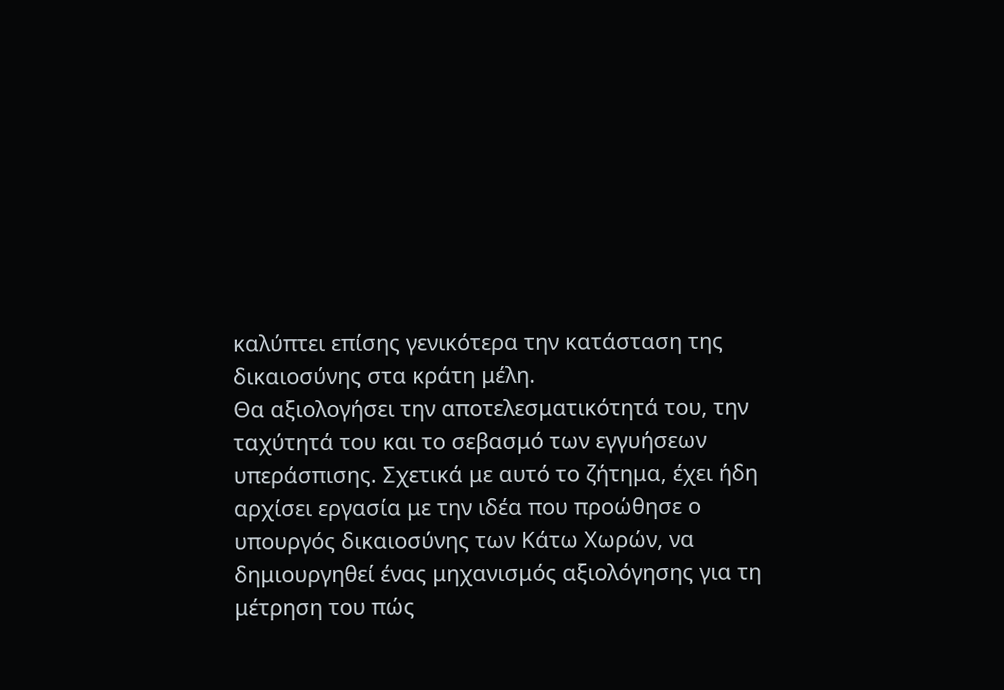καλύπτει επίσης γενικότερα την κατάσταση της δικαιοσύνης στα κράτη μέλη.
Θα αξιολογήσει την αποτελεσματικότητά του, την ταχύτητά του και το σεβασμό των εγγυήσεων υπεράσπισης. Σχετικά με αυτό το ζήτημα, έχει ήδη αρχίσει εργασία με την ιδέα που προώθησε ο υπουργός δικαιοσύνης των Κάτω Χωρών, να δημιουργηθεί ένας μηχανισμός αξιολόγησης για τη μέτρηση του πώς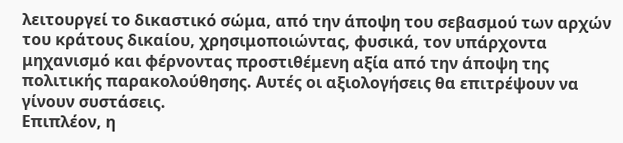λειτουργεί το δικαστικό σώμα, από την άποψη του σεβασμού των αρχών του κράτους δικαίου, χρησιμοποιώντας, φυσικά, τον υπάρχοντα μηχανισμό και φέρνοντας προστιθέμενη αξία από την άποψη της πολιτικής παρακολούθησης. Αυτές οι αξιολογήσεις θα επιτρέψουν να γίνουν συστάσεις.
Επιπλέον, η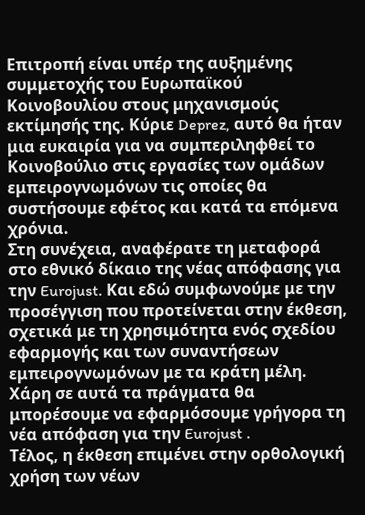Επιτροπή είναι υπέρ της αυξημένης συμμετοχής του Ευρωπαϊκού Κοινοβουλίου στους μηχανισμούς εκτίμησής της. Κύριε Deprez, αυτό θα ήταν μια ευκαιρία για να συμπεριληφθεί το Κοινοβούλιο στις εργασίες των ομάδων εμπειρογνωμόνων τις οποίες θα συστήσουμε εφέτος και κατά τα επόμενα χρόνια.
Στη συνέχεια, αναφέρατε τη μεταφορά στο εθνικό δίκαιο της νέας απόφασης για την Eurojust. Και εδώ συμφωνούμε με την προσέγγιση που προτείνεται στην έκθεση, σχετικά με τη χρησιμότητα ενός σχεδίου εφαρμογής και των συναντήσεων εμπειρογνωμόνων με τα κράτη μέλη. Χάρη σε αυτά τα πράγματα θα μπορέσουμε να εφαρμόσουμε γρήγορα τη νέα απόφαση για την Eurojust .
Τέλος, η έκθεση επιμένει στην ορθολογική χρήση των νέων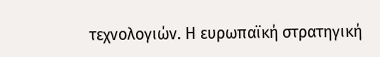τεχνολογιών. Η ευρωπαϊκή στρατηγική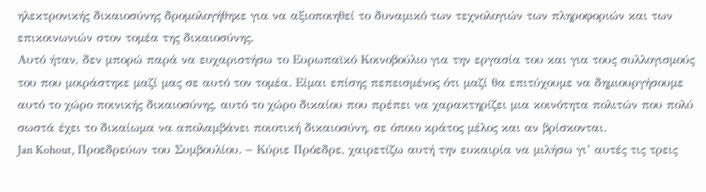ηλεκτρονικής δικαιοσύνης δρομολογήθηκε για να αξιοποιηθεί το δυναμικό των τεχνολογιών των πληροφοριών και των επικοινωνιών στον τομέα της δικαιοσύνης.
Αυτό ήταν, δεν μπορώ παρά να ευχαριστήσω το Ευρωπαϊκό Κοινοβούλιο για την εργασία του και για τους συλλογισμούς του που μοιράστηκε μαζί μας σε αυτό τον τομέα. Είμαι επίσης πεπεισμένος ότι μαζί θα επιτύχουμε να δημιουργήσουμε αυτό το χώρο ποινικής δικαιοσύνης, αυτό το χώρο δικαίου που πρέπει να χαρακτηρίζει μια κοινότητα πολιτών που πολύ σωστά έχει το δικαίωμα να απολαμβάνει ποιοτική δικαιοσύνη, σε όποιο κράτος μέλος και αν βρίσκονται.
Jan Kohout, Προεδρεύων του Συμβουλίου. − Κύριε Πρόεδρε, χαιρετίζω αυτή την ευκαιρία να μιλήσω γι’ αυτές τις τρεις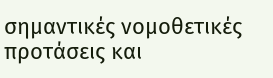σημαντικές νομοθετικές προτάσεις και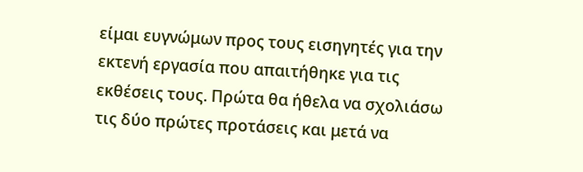είμαι ευγνώμων προς τους εισηγητές για την εκτενή εργασία που απαιτήθηκε για τις εκθέσεις τους. Πρώτα θα ήθελα να σχολιάσω τις δύο πρώτες προτάσεις και μετά να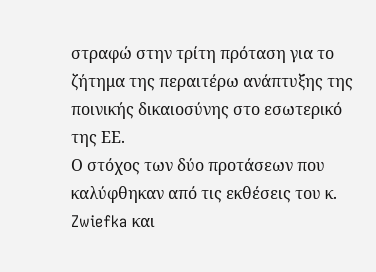στραφώ στην τρίτη πρόταση για το ζήτημα της περαιτέρω ανάπτυξης της ποινικής δικαιοσύνης στο εσωτερικό της ΕΕ.
Ο στόχος των δύο προτάσεων που καλύφθηκαν από τις εκθέσεις του κ. Zwiefka και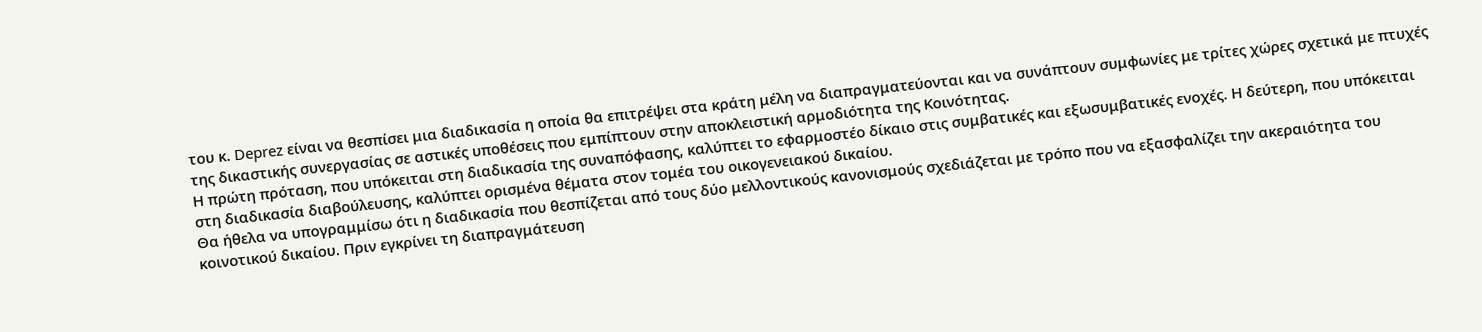του κ. Deprez είναι να θεσπίσει μια διαδικασία η οποία θα επιτρέψει στα κράτη μέλη να διαπραγματεύονται και να συνάπτουν συμφωνίες με τρίτες χώρες σχετικά με πτυχές της δικαστικής συνεργασίας σε αστικές υποθέσεις που εμπίπτουν στην αποκλειστική αρμοδιότητα της Κοινότητας.
Η πρώτη πρόταση, που υπόκειται στη διαδικασία της συναπόφασης, καλύπτει το εφαρμοστέο δίκαιο στις συμβατικές και εξωσυμβατικές ενοχές. Η δεύτερη, που υπόκειται στη διαδικασία διαβούλευσης, καλύπτει ορισμένα θέματα στον τομέα του οικογενειακού δικαίου.
Θα ήθελα να υπογραμμίσω ότι η διαδικασία που θεσπίζεται από τους δύο μελλοντικούς κανονισμούς σχεδιάζεται με τρόπο που να εξασφαλίζει την ακεραιότητα του κοινοτικού δικαίου. Πριν εγκρίνει τη διαπραγμάτευση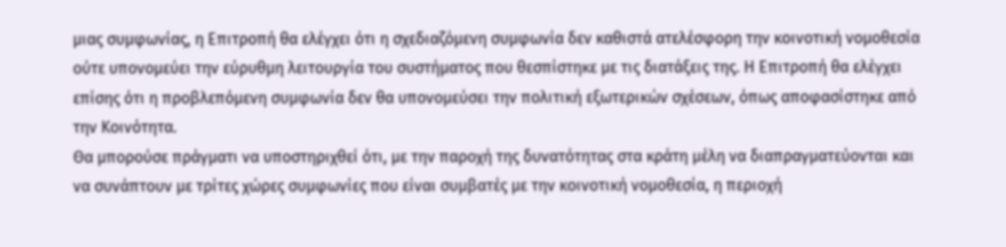μιας συμφωνίας, η Επιτροπή θα ελέγχει ότι η σχεδιαζόμενη συμφωνία δεν καθιστά ατελέσφορη την κοινοτική νομοθεσία ούτε υπονομεύει την εύρυθμη λειτουργία του συστήματος που θεσπίστηκε με τις διατάξεις της. Η Επιτροπή θα ελέγχει επίσης ότι η προβλεπόμενη συμφωνία δεν θα υπονομεύσει την πολιτική εξωτερικών σχέσεων, όπως αποφασίστηκε από την Κοινότητα.
Θα μπορούσε πράγματι να υποστηριχθεί ότι, με την παροχή της δυνατότητας στα κράτη μέλη να διαπραγματεύονται και να συνάπτουν με τρίτες χώρες συμφωνίες που είναι συμβατές με την κοινοτική νομοθεσία, η περιοχή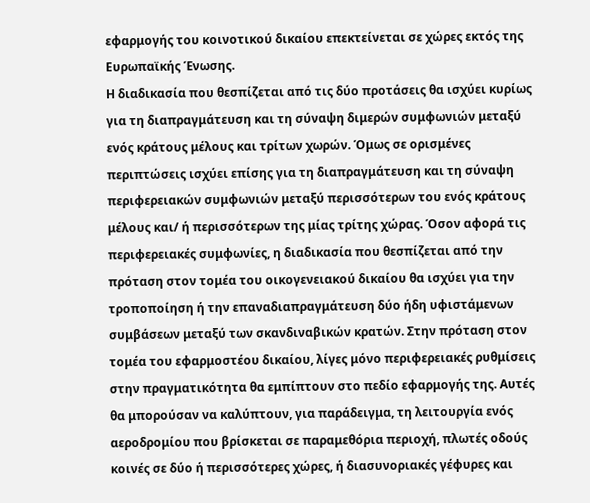εφαρμογής του κοινοτικού δικαίου επεκτείνεται σε χώρες εκτός της Ευρωπαϊκής Ένωσης.
Η διαδικασία που θεσπίζεται από τις δύο προτάσεις θα ισχύει κυρίως για τη διαπραγμάτευση και τη σύναψη διμερών συμφωνιών μεταξύ ενός κράτους μέλους και τρίτων χωρών. Όμως σε ορισμένες περιπτώσεις ισχύει επίσης για τη διαπραγμάτευση και τη σύναψη περιφερειακών συμφωνιών μεταξύ περισσότερων του ενός κράτους μέλους και/ ή περισσότερων της μίας τρίτης χώρας. Όσον αφορά τις περιφερειακές συμφωνίες, η διαδικασία που θεσπίζεται από την πρόταση στον τομέα του οικογενειακού δικαίου θα ισχύει για την τροποποίηση ή την επαναδιαπραγμάτευση δύο ήδη υφιστάμενων συμβάσεων μεταξύ των σκανδιναβικών κρατών. Στην πρόταση στον τομέα του εφαρμοστέου δικαίου, λίγες μόνο περιφερειακές ρυθμίσεις στην πραγματικότητα θα εμπίπτουν στο πεδίο εφαρμογής της. Αυτές θα μπορούσαν να καλύπτουν, για παράδειγμα, τη λειτουργία ενός αεροδρομίου που βρίσκεται σε παραμεθόρια περιοχή, πλωτές οδούς κοινές σε δύο ή περισσότερες χώρες, ή διασυνοριακές γέφυρες και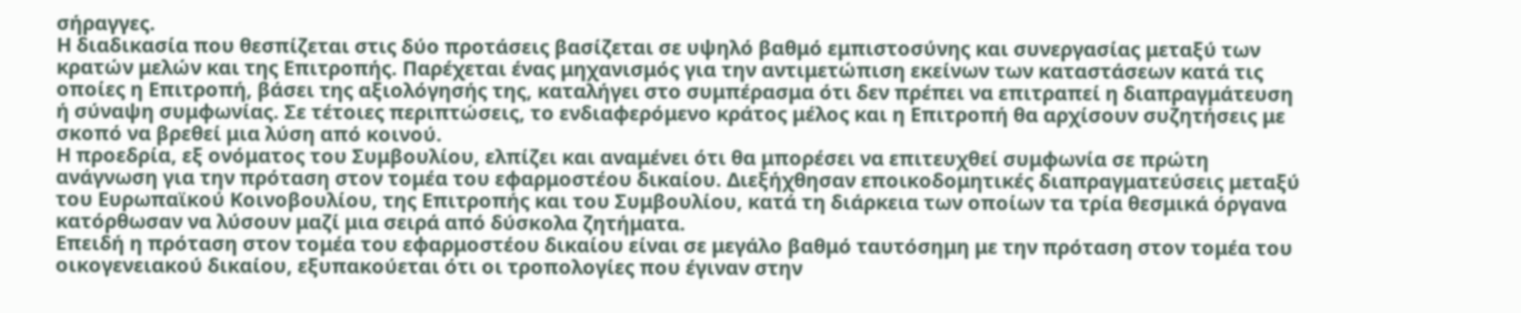σήραγγες.
Η διαδικασία που θεσπίζεται στις δύο προτάσεις βασίζεται σε υψηλό βαθμό εμπιστοσύνης και συνεργασίας μεταξύ των κρατών μελών και της Επιτροπής. Παρέχεται ένας μηχανισμός για την αντιμετώπιση εκείνων των καταστάσεων κατά τις οποίες η Επιτροπή, βάσει της αξιολόγησής της, καταλήγει στο συμπέρασμα ότι δεν πρέπει να επιτραπεί η διαπραγμάτευση ή σύναψη συμφωνίας. Σε τέτοιες περιπτώσεις, το ενδιαφερόμενο κράτος μέλος και η Επιτροπή θα αρχίσουν συζητήσεις με σκοπό να βρεθεί μια λύση από κοινού.
Η προεδρία, εξ ονόματος του Συμβουλίου, ελπίζει και αναμένει ότι θα μπορέσει να επιτευχθεί συμφωνία σε πρώτη ανάγνωση για την πρόταση στον τομέα του εφαρμοστέου δικαίου. Διεξήχθησαν εποικοδομητικές διαπραγματεύσεις μεταξύ του Ευρωπαϊκού Κοινοβουλίου, της Επιτροπής και του Συμβουλίου, κατά τη διάρκεια των οποίων τα τρία θεσμικά όργανα κατόρθωσαν να λύσουν μαζί μια σειρά από δύσκολα ζητήματα.
Επειδή η πρόταση στον τομέα του εφαρμοστέου δικαίου είναι σε μεγάλο βαθμό ταυτόσημη με την πρόταση στον τομέα του οικογενειακού δικαίου, εξυπακούεται ότι οι τροπολογίες που έγιναν στην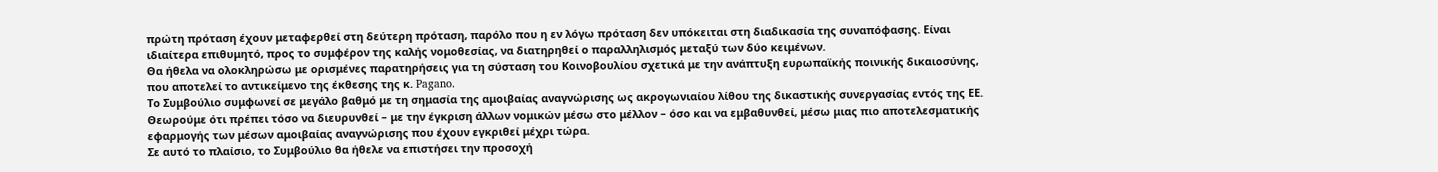πρώτη πρόταση έχουν μεταφερθεί στη δεύτερη πρόταση, παρόλο που η εν λόγω πρόταση δεν υπόκειται στη διαδικασία της συναπόφασης. Είναι ιδιαίτερα επιθυμητό, προς το συμφέρον της καλής νομοθεσίας, να διατηρηθεί ο παραλληλισμός μεταξύ των δύο κειμένων.
Θα ήθελα να ολοκληρώσω με ορισμένες παρατηρήσεις για τη σύσταση του Κοινοβουλίου σχετικά με την ανάπτυξη ευρωπαϊκής ποινικής δικαιοσύνης, που αποτελεί το αντικείμενο της έκθεσης της κ. Pagano.
Το Συμβούλιο συμφωνεί σε μεγάλο βαθμό με τη σημασία της αμοιβαίας αναγνώρισης ως ακρογωνιαίου λίθου της δικαστικής συνεργασίας εντός της ΕΕ. Θεωρούμε ότι πρέπει τόσο να διευρυνθεί – με την έγκριση άλλων νομικών μέσω στο μέλλον – όσο και να εμβαθυνθεί, μέσω μιας πιο αποτελεσματικής εφαρμογής των μέσων αμοιβαίας αναγνώρισης που έχουν εγκριθεί μέχρι τώρα.
Σε αυτό το πλαίσιο, το Συμβούλιο θα ήθελε να επιστήσει την προσοχή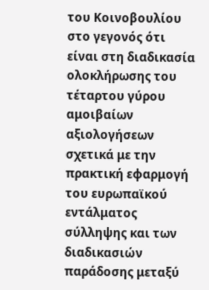του Κοινοβουλίου στο γεγονός ότι είναι στη διαδικασία ολοκλήρωσης του τέταρτου γύρου αμοιβαίων αξιολογήσεων σχετικά με την πρακτική εφαρμογή του ευρωπαϊκού εντάλματος σύλληψης και των διαδικασιών παράδοσης μεταξύ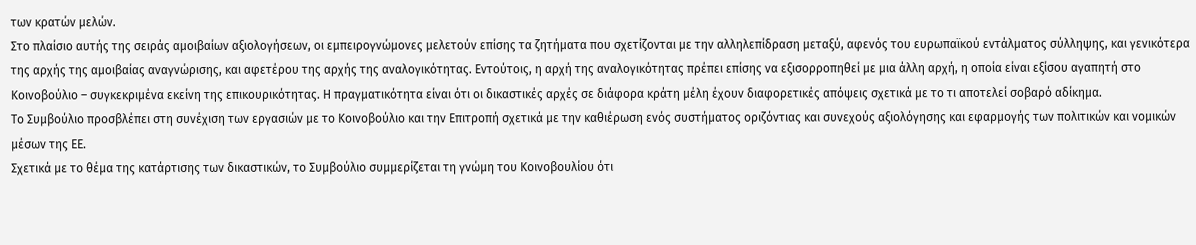των κρατών μελών.
Στο πλαίσιο αυτής της σειράς αμοιβαίων αξιολογήσεων, οι εμπειρογνώμονες μελετούν επίσης τα ζητήματα που σχετίζονται με την αλληλεπίδραση μεταξύ, αφενός του ευρωπαϊκού εντάλματος σύλληψης, και γενικότερα της αρχής της αμοιβαίας αναγνώρισης, και αφετέρου της αρχής της αναλογικότητας. Εντούτοις, η αρχή της αναλογικότητας πρέπει επίσης να εξισορροπηθεί με μια άλλη αρχή, η οποία είναι εξίσου αγαπητή στο Κοινοβούλιο – συγκεκριμένα εκείνη της επικουρικότητας. Η πραγματικότητα είναι ότι οι δικαστικές αρχές σε διάφορα κράτη μέλη έχουν διαφορετικές απόψεις σχετικά με το τι αποτελεί σοβαρό αδίκημα.
Το Συμβούλιο προσβλέπει στη συνέχιση των εργασιών με το Κοινοβούλιο και την Επιτροπή σχετικά με την καθιέρωση ενός συστήματος οριζόντιας και συνεχούς αξιολόγησης και εφαρμογής των πολιτικών και νομικών μέσων της ΕΕ.
Σχετικά με το θέμα της κατάρτισης των δικαστικών, το Συμβούλιο συμμερίζεται τη γνώμη του Κοινοβουλίου ότι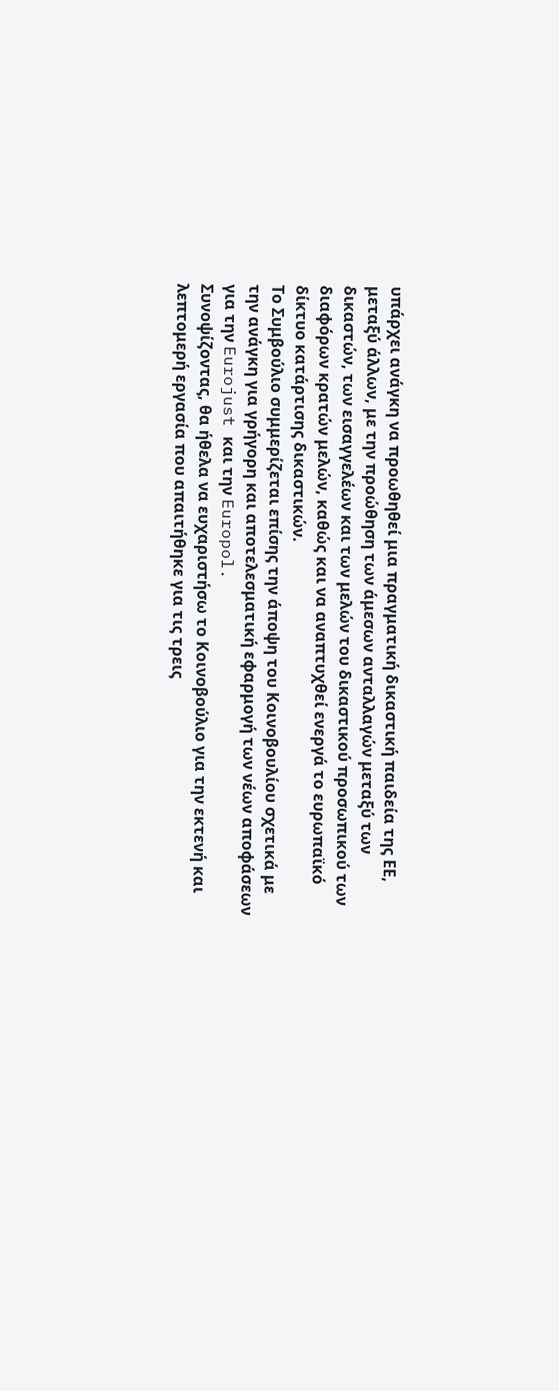υπάρχει ανάγκη να προωθηθεί μια πραγματική δικαστική παιδεία της ΕΕ, μεταξύ άλλων, με την προώθηση των άμεσων ανταλλαγών μεταξύ των δικαστών, των εισαγγελέων και των μελών του δικαστικού προσωπικού των διαφόρων κρατών μελών, καθώς και να αναπτυχθεί ενεργά το ευρωπαϊκό δίκτυο κατάρτισης δικαστικών.
Το Συμβούλιο συμμερίζεται επίσης την άποψη του Κοινοβουλίου σχετικά με την ανάγκη για γρήγορη και αποτελεσματική εφαρμογή των νέων αποφάσεων για την Eurojust και την Europol.
Συνοψίζοντας, θα ήθελα να ευχαριστήσω το Κοινοβούλιο για την εκτενή και λεπτομερή εργασία που απαιτήθηκε για τις τρεις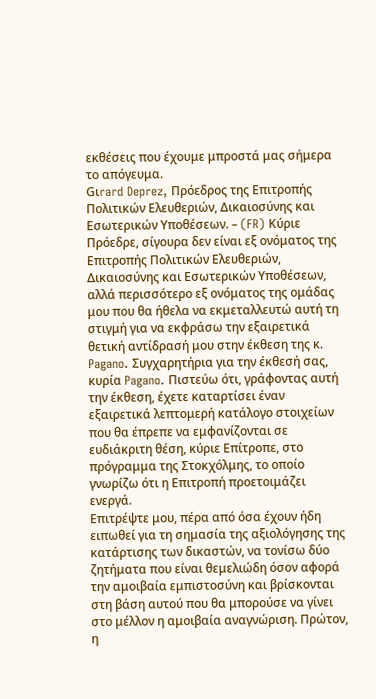εκθέσεις που έχουμε μπροστά μας σήμερα το απόγευμα.
Gιrard Deprez, Πρόεδρος της Επιτροπής Πολιτικών Ελευθεριών, Δικαιοσύνης και Εσωτερικών Υποθέσεων. – (FR) Κύριε Πρόεδρε, σίγουρα δεν είναι εξ ονόματος της Επιτροπής Πολιτικών Ελευθεριών, Δικαιοσύνης και Εσωτερικών Υποθέσεων, αλλά περισσότερο εξ ονόματος της ομάδας μου που θα ήθελα να εκμεταλλευτώ αυτή τη στιγμή για να εκφράσω την εξαιρετικά θετική αντίδρασή μου στην έκθεση της κ. Pagano. Συγχαρητήρια για την έκθεσή σας, κυρία Pagano. Πιστεύω ότι, γράφοντας αυτή την έκθεση, έχετε καταρτίσει έναν εξαιρετικά λεπτομερή κατάλογο στοιχείων που θα έπρεπε να εμφανίζονται σε ευδιάκριτη θέση, κύριε Επίτροπε, στο πρόγραμμα της Στοκχόλμης, το οποίο γνωρίζω ότι η Επιτροπή προετοιμάζει ενεργά.
Επιτρέψτε μου, πέρα από όσα έχουν ήδη ειπωθεί για τη σημασία της αξιολόγησης της κατάρτισης των δικαστών, να τονίσω δύο ζητήματα που είναι θεμελιώδη όσον αφορά την αμοιβαία εμπιστοσύνη και βρίσκονται στη βάση αυτού που θα μπορούσε να γίνει στο μέλλον η αμοιβαία αναγνώριση. Πρώτον, η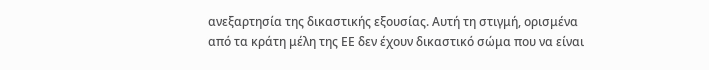ανεξαρτησία της δικαστικής εξουσίας. Αυτή τη στιγμή, ορισμένα από τα κράτη μέλη της ΕΕ δεν έχουν δικαστικό σώμα που να είναι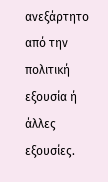ανεξάρτητο από την πολιτική εξουσία ή άλλες εξουσίες.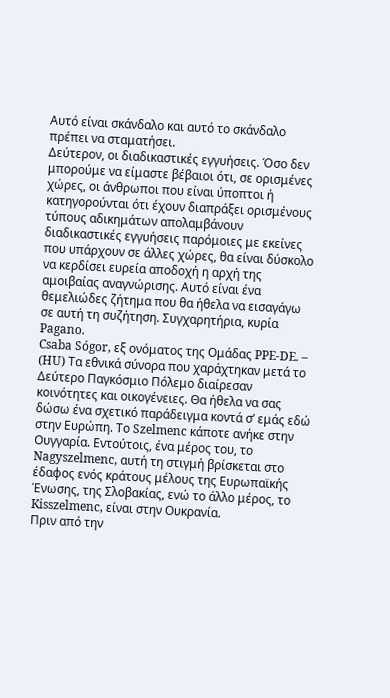Αυτό είναι σκάνδαλο και αυτό το σκάνδαλο πρέπει να σταματήσει.
Δεύτερον, οι διαδικαστικές εγγυήσεις. Όσο δεν μπορούμε να είμαστε βέβαιοι ότι, σε ορισμένες χώρες, οι άνθρωποι που είναι ύποπτοι ή κατηγορούνται ότι έχουν διαπράξει ορισμένους τύπους αδικημάτων απολαμβάνουν διαδικαστικές εγγυήσεις παρόμοιες με εκείνες που υπάρχουν σε άλλες χώρες, θα είναι δύσκολο να κερδίσει ευρεία αποδοχή η αρχή της αμοιβαίας αναγνώρισης. Αυτό είναι ένα θεμελιώδες ζήτημα που θα ήθελα να εισαγάγω σε αυτή τη συζήτηση. Συγχαρητήρια, κυρία Pagano.
Csaba Sógor, εξ ονόματος της Ομάδας PPE-DE. – (HU) Τα εθνικά σύνορα που χαράχτηκαν μετά το Δεύτερο Παγκόσμιο Πόλεμο διαίρεσαν κοινότητες και οικογένειες. Θα ήθελα να σας δώσω ένα σχετικό παράδειγμα κοντά σ’ εμάς εδώ στην Ευρώπη. Το Szelmenc κάποτε ανήκε στην Ουγγαρία. Εντούτοις, ένα μέρος του, το Nagyszelmenc, αυτή τη στιγμή βρίσκεται στο έδαφος ενός κράτους μέλους της Ευρωπαϊκής Ένωσης, της Σλοβακίας, ενώ το άλλο μέρος, το Kisszelmenc, είναι στην Ουκρανία.
Πριν από την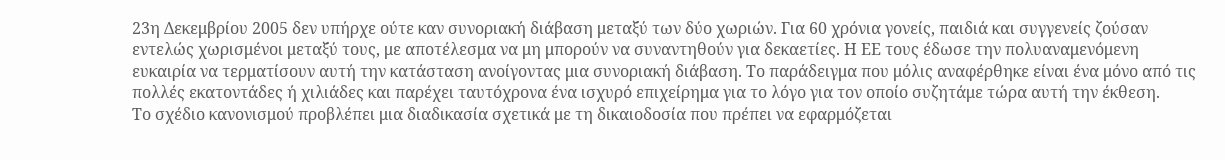23η Δεκεμβρίου 2005 δεν υπήρχε ούτε καν συνοριακή διάβαση μεταξύ των δύο χωριών. Για 60 χρόνια γονείς, παιδιά και συγγενείς ζούσαν εντελώς χωρισμένοι μεταξύ τους, με αποτέλεσμα να μη μπορούν να συναντηθούν για δεκαετίες. Η ΕΕ τους έδωσε την πολυαναμενόμενη ευκαιρία να τερματίσουν αυτή την κατάσταση ανοίγοντας μια συνοριακή διάβαση. Το παράδειγμα που μόλις αναφέρθηκε είναι ένα μόνο από τις πολλές εκατοντάδες ή χιλιάδες και παρέχει ταυτόχρονα ένα ισχυρό επιχείρημα για το λόγο για τον οποίο συζητάμε τώρα αυτή την έκθεση.
Το σχέδιο κανονισμού προβλέπει μια διαδικασία σχετικά με τη δικαιοδοσία που πρέπει να εφαρμόζεται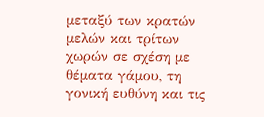μεταξύ των κρατών μελών και τρίτων χωρών σε σχέση με θέματα γάμου, τη γονική ευθύνη και τις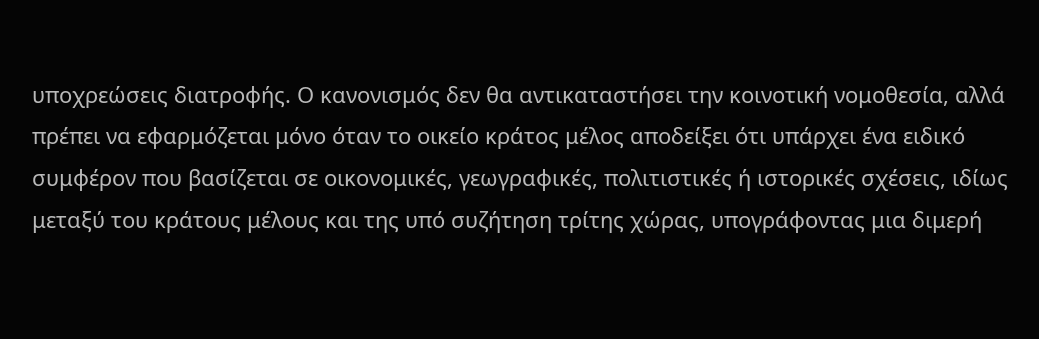υποχρεώσεις διατροφής. Ο κανονισμός δεν θα αντικαταστήσει την κοινοτική νομοθεσία, αλλά πρέπει να εφαρμόζεται μόνο όταν το οικείο κράτος μέλος αποδείξει ότι υπάρχει ένα ειδικό συμφέρον που βασίζεται σε οικονομικές, γεωγραφικές, πολιτιστικές ή ιστορικές σχέσεις, ιδίως μεταξύ του κράτους μέλους και της υπό συζήτηση τρίτης χώρας, υπογράφοντας μια διμερή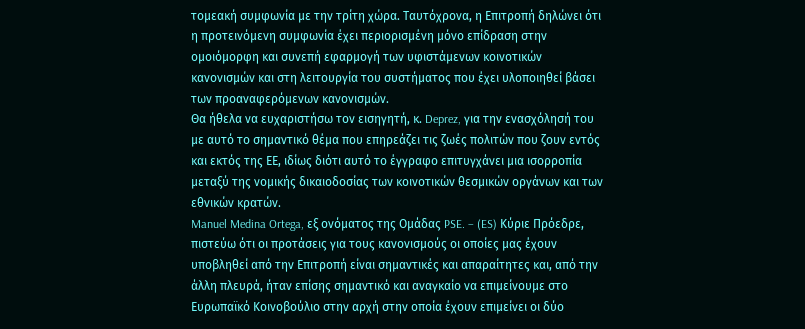τομεακή συμφωνία με την τρίτη χώρα. Ταυτόχρονα, η Επιτροπή δηλώνει ότι η προτεινόμενη συμφωνία έχει περιορισμένη μόνο επίδραση στην ομοιόμορφη και συνεπή εφαρμογή των υφιστάμενων κοινοτικών κανονισμών και στη λειτουργία του συστήματος που έχει υλοποιηθεί βάσει των προαναφερόμενων κανονισμών.
Θα ήθελα να ευχαριστήσω τον εισηγητή, κ. Deprez, για την ενασχόλησή του με αυτό το σημαντικό θέμα που επηρεάζει τις ζωές πολιτών που ζουν εντός και εκτός της ΕΕ, ιδίως διότι αυτό το έγγραφο επιτυγχάνει μια ισορροπία μεταξύ της νομικής δικαιοδοσίας των κοινοτικών θεσμικών οργάνων και των εθνικών κρατών.
Manuel Medina Ortega, εξ ονόματος της Ομάδας PSE. – (ES) Κύριε Πρόεδρε, πιστεύω ότι οι προτάσεις για τους κανονισμούς οι οποίες μας έχουν υποβληθεί από την Επιτροπή είναι σημαντικές και απαραίτητες και, από την άλλη πλευρά, ήταν επίσης σημαντικό και αναγκαίο να επιμείνουμε στο Ευρωπαϊκό Κοινοβούλιο στην αρχή στην οποία έχουν επιμείνει οι δύο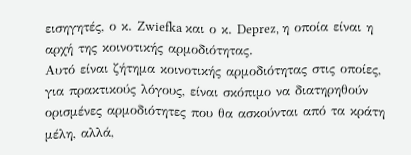εισηγητές, ο κ. Zwiefka και ο κ. Deprez, η οποία είναι η αρχή της κοινοτικής αρμοδιότητας.
Αυτό είναι ζήτημα κοινοτικής αρμοδιότητας στις οποίες, για πρακτικούς λόγους, είναι σκόπιμο να διατηρηθούν ορισμένες αρμοδιότητες που θα ασκούνται από τα κράτη μέλη, αλλά,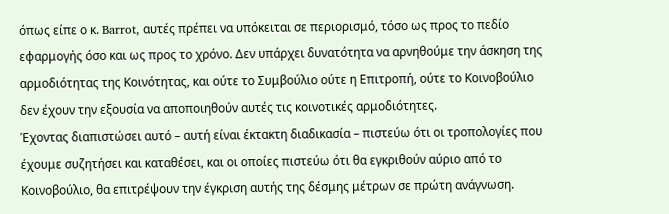όπως είπε ο κ. Barrot, αυτές πρέπει να υπόκειται σε περιορισμό, τόσο ως προς το πεδίο εφαρμογής όσο και ως προς το χρόνο. Δεν υπάρχει δυνατότητα να αρνηθούμε την άσκηση της αρμοδιότητας της Κοινότητας, και ούτε το Συμβούλιο ούτε η Επιτροπή, ούτε το Κοινοβούλιο δεν έχουν την εξουσία να αποποιηθούν αυτές τις κοινοτικές αρμοδιότητες.
Έχοντας διαπιστώσει αυτό – αυτή είναι έκτακτη διαδικασία – πιστεύω ότι οι τροπολογίες που έχουμε συζητήσει και καταθέσει, και οι οποίες πιστεύω ότι θα εγκριθούν αύριο από το Κοινοβούλιο, θα επιτρέψουν την έγκριση αυτής της δέσμης μέτρων σε πρώτη ανάγνωση.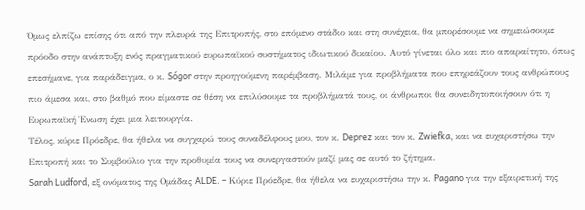Όμως ελπίζω επίσης ότι από την πλευρά της Επιτροπής, στο επόμενο στάδιο και στη συνέχεια, θα μπορέσουμε να σημειώσουμε πρόοδο στην ανάπτυξη ενός πραγματικού ευρωπαϊκού συστήματος ιδιωτικού δικαίου. Αυτό γίνεται όλο και πιο απαραίτητο, όπως επεσήμανε, για παράδειγμα, ο κ. Sógor στην προηγούμενη παρέμβαση. Μιλάμε για προβλήματα που επηρεάζουν τους ανθρώπους πιο άμεσα και, στο βαθμό που είμαστε σε θέση να επιλύσουμε τα προβλήματά τους, οι άνθρωποι θα συνειδητοποιήσουν ότι η Ευρωπαϊκή Ένωση έχει μια λειτουργία.
Τέλος, κύριε Πρόεδρε, θα ήθελα να συγχαρώ τους συναδέλφους μου, τον κ. Deprez και τον κ. Zwiefka, και να ευχαριστήσω την Επιτροπή και το Συμβούλιο για την προθυμία τους να συνεργαστούν μαζί μας σε αυτό το ζήτημα.
Sarah Ludford, εξ ονόματος της Ομάδας ALDE. – Κύριε Πρόεδρε, θα ήθελα να ευχαριστήσω την κ. Pagano για την εξαιρετική της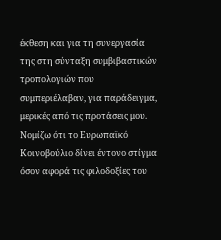έκθεση και για τη συνεργασία της στη σύνταξη συμβιβαστικών τροπολογιών που συμπεριέλαβαν, για παράδειγμα, μερικές από τις προτάσεις μου.
Νομίζω ότι το Ευρωπαϊκό Κοινοβούλιο δίνει έντονο στίγμα όσον αφορά τις φιλοδοξίες του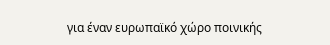για έναν ευρωπαϊκό χώρο ποινικής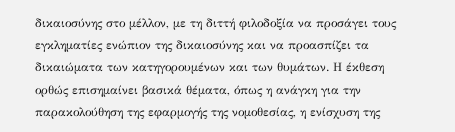δικαιοσύνης στο μέλλον, με τη διττή φιλοδοξία να προσάγει τους εγκληματίες ενώπιον της δικαιοσύνης και να προασπίζει τα δικαιώματα των κατηγορουμένων και των θυμάτων. Η έκθεση ορθώς επισημαίνει βασικά θέματα, όπως η ανάγκη για την παρακολούθηση της εφαρμογής της νομοθεσίας, η ενίσχυση της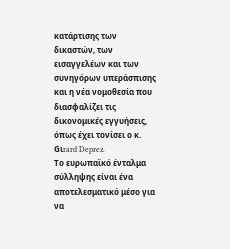κατάρτισης των δικαστών, των εισαγγελέων και των συνηγόρων υπεράσπισης και η νέα νομοθεσία που διασφαλίζει τις δικονομικές εγγυήσεις, όπως έχει τονίσει ο κ. Gιrard Deprez.
Το ευρωπαϊκό ένταλμα σύλληψης είναι ένα αποτελεσματικό μέσο για να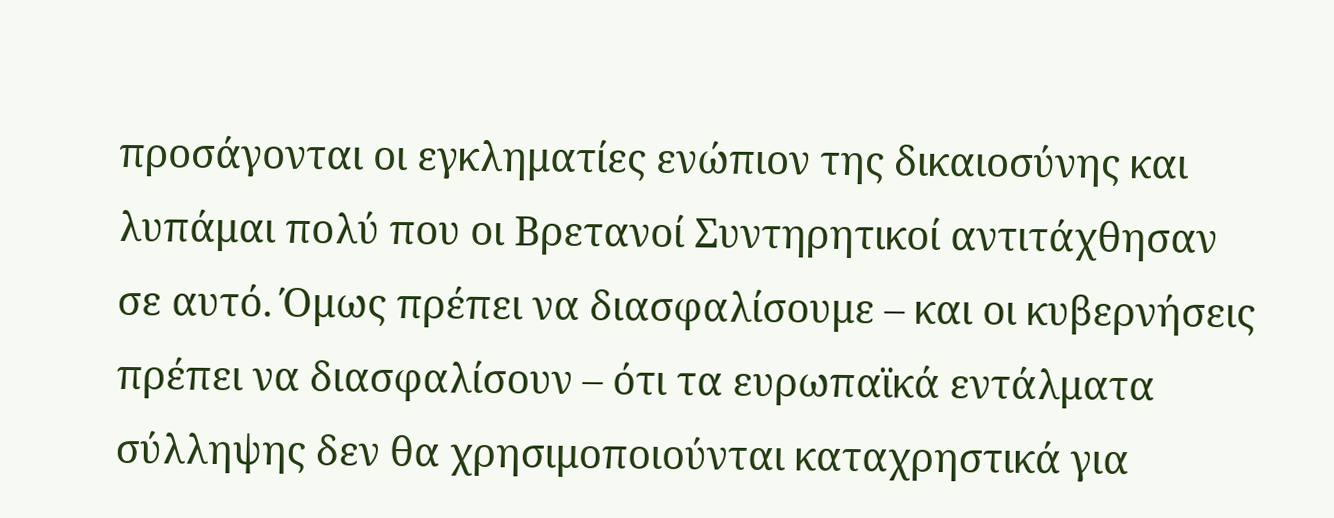προσάγονται οι εγκληματίες ενώπιον της δικαιοσύνης και λυπάμαι πολύ που οι Βρετανοί Συντηρητικοί αντιτάχθησαν σε αυτό. Όμως πρέπει να διασφαλίσουμε – και οι κυβερνήσεις πρέπει να διασφαλίσουν – ότι τα ευρωπαϊκά εντάλματα σύλληψης δεν θα χρησιμοποιούνται καταχρηστικά για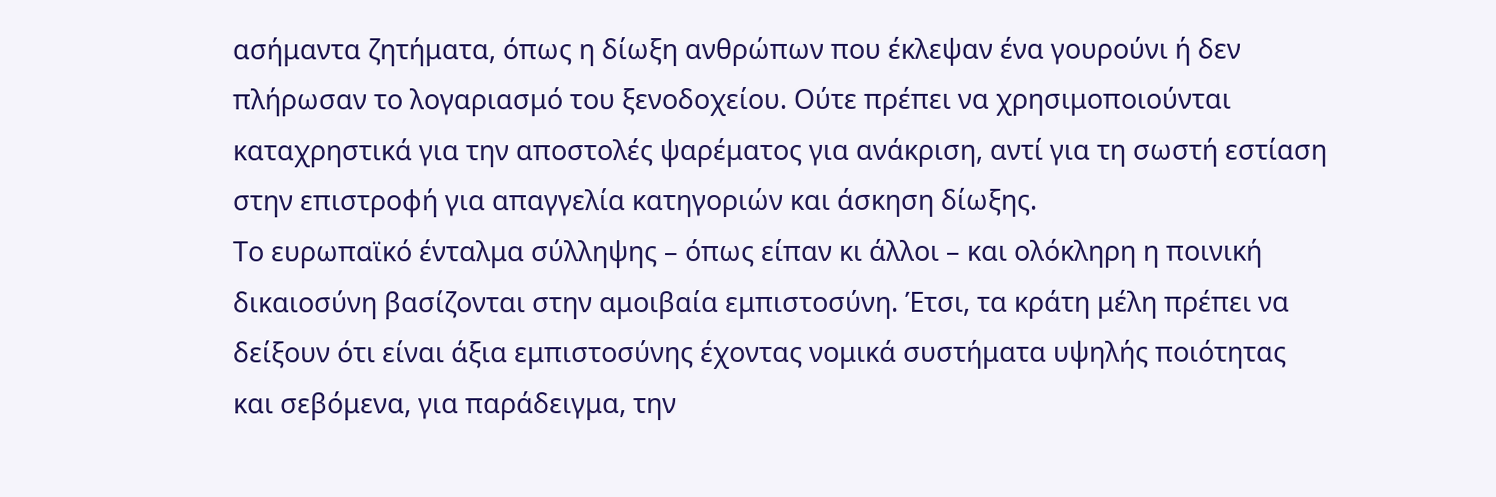ασήμαντα ζητήματα, όπως η δίωξη ανθρώπων που έκλεψαν ένα γουρούνι ή δεν πλήρωσαν το λογαριασμό του ξενοδοχείου. Ούτε πρέπει να χρησιμοποιούνται καταχρηστικά για την αποστολές ψαρέματος για ανάκριση, αντί για τη σωστή εστίαση στην επιστροφή για απαγγελία κατηγοριών και άσκηση δίωξης.
Το ευρωπαϊκό ένταλμα σύλληψης – όπως είπαν κι άλλοι – και ολόκληρη η ποινική δικαιοσύνη βασίζονται στην αμοιβαία εμπιστοσύνη. Έτσι, τα κράτη μέλη πρέπει να δείξουν ότι είναι άξια εμπιστοσύνης έχοντας νομικά συστήματα υψηλής ποιότητας και σεβόμενα, για παράδειγμα, την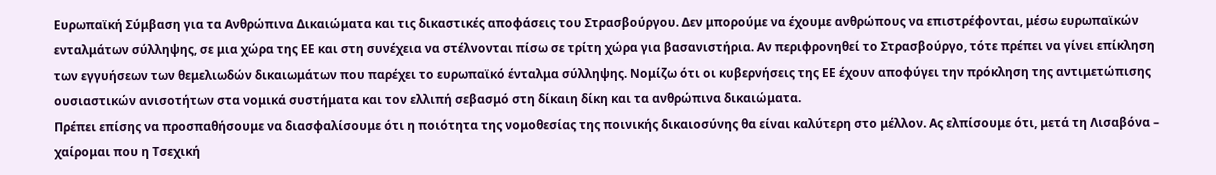Ευρωπαϊκή Σύμβαση για τα Ανθρώπινα Δικαιώματα και τις δικαστικές αποφάσεις του Στρασβούργου. Δεν μπορούμε να έχουμε ανθρώπους να επιστρέφονται, μέσω ευρωπαϊκών ενταλμάτων σύλληψης, σε μια χώρα της ΕΕ και στη συνέχεια να στέλνονται πίσω σε τρίτη χώρα για βασανιστήρια. Αν περιφρονηθεί το Στρασβούργο, τότε πρέπει να γίνει επίκληση των εγγυήσεων των θεμελιωδών δικαιωμάτων που παρέχει το ευρωπαϊκό ένταλμα σύλληψης. Νομίζω ότι οι κυβερνήσεις της ΕΕ έχουν αποφύγει την πρόκληση της αντιμετώπισης ουσιαστικών ανισοτήτων στα νομικά συστήματα και τον ελλιπή σεβασμό στη δίκαιη δίκη και τα ανθρώπινα δικαιώματα.
Πρέπει επίσης να προσπαθήσουμε να διασφαλίσουμε ότι η ποιότητα της νομοθεσίας της ποινικής δικαιοσύνης θα είναι καλύτερη στο μέλλον. Ας ελπίσουμε ότι, μετά τη Λισαβόνα – χαίρομαι που η Τσεχική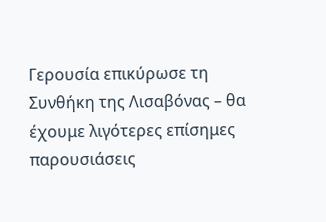Γερουσία επικύρωσε τη Συνθήκη της Λισαβόνας – θα έχουμε λιγότερες επίσημες παρουσιάσεις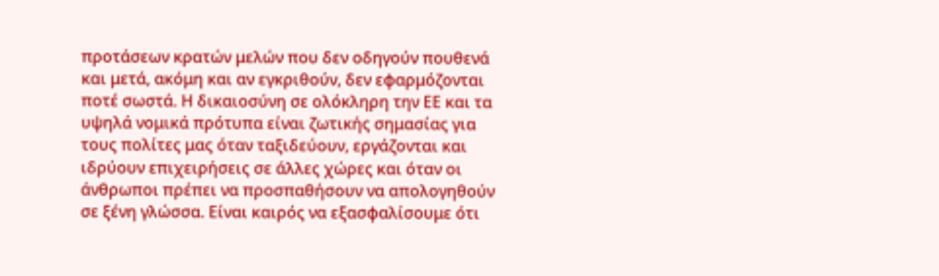προτάσεων κρατών μελών που δεν οδηγούν πουθενά και μετά, ακόμη και αν εγκριθούν, δεν εφαρμόζονται ποτέ σωστά. Η δικαιοσύνη σε ολόκληρη την ΕΕ και τα υψηλά νομικά πρότυπα είναι ζωτικής σημασίας για τους πολίτες μας όταν ταξιδεύουν, εργάζονται και ιδρύουν επιχειρήσεις σε άλλες χώρες και όταν οι άνθρωποι πρέπει να προσπαθήσουν να απολογηθούν σε ξένη γλώσσα. Είναι καιρός να εξασφαλίσουμε ότι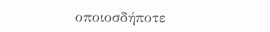οποιοσδήποτε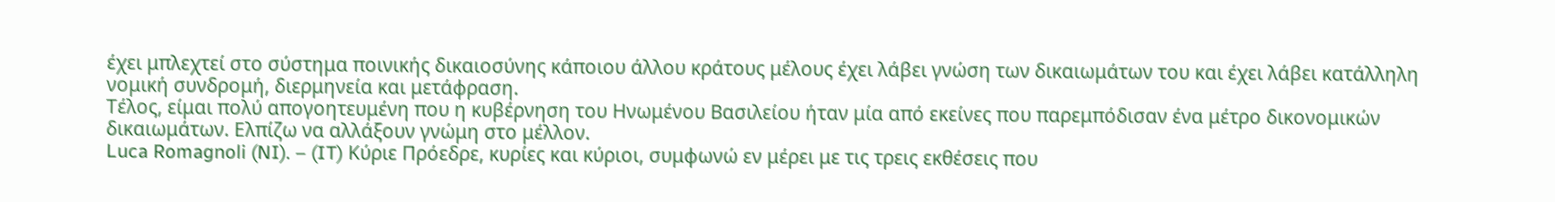έχει μπλεχτεί στο σύστημα ποινικής δικαιοσύνης κάποιου άλλου κράτους μέλους έχει λάβει γνώση των δικαιωμάτων του και έχει λάβει κατάλληλη νομική συνδρομή, διερμηνεία και μετάφραση.
Τέλος, είμαι πολύ απογοητευμένη που η κυβέρνηση του Ηνωμένου Βασιλείου ήταν μία από εκείνες που παρεμπόδισαν ένα μέτρο δικονομικών δικαιωμάτων. Ελπίζω να αλλάξουν γνώμη στο μέλλον.
Luca Romagnoli (NI). – (IT) Κύριε Πρόεδρε, κυρίες και κύριοι, συμφωνώ εν μέρει με τις τρεις εκθέσεις που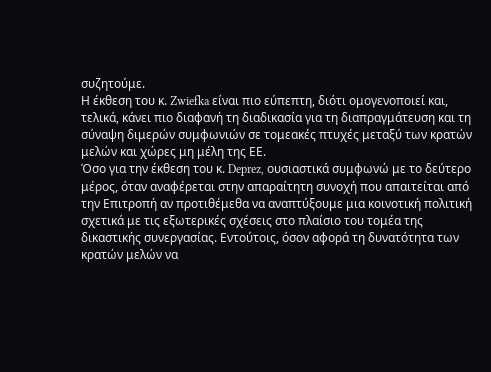συζητούμε.
Η έκθεση του κ. Zwiefka είναι πιο εύπεπτη, διότι ομογενοποιεί και, τελικά, κάνει πιο διαφανή τη διαδικασία για τη διαπραγμάτευση και τη σύναψη διμερών συμφωνιών σε τομεακές πτυχές μεταξύ των κρατών μελών και χώρες μη μέλη της ΕΕ.
Όσο για την έκθεση του κ. Deprez, ουσιαστικά συμφωνώ με το δεύτερο μέρος, όταν αναφέρεται στην απαραίτητη συνοχή που απαιτείται από την Επιτροπή αν προτιθέμεθα να αναπτύξουμε μια κοινοτική πολιτική σχετικά με τις εξωτερικές σχέσεις στο πλαίσιο του τομέα της δικαστικής συνεργασίας. Εντούτοις, όσον αφορά τη δυνατότητα των κρατών μελών να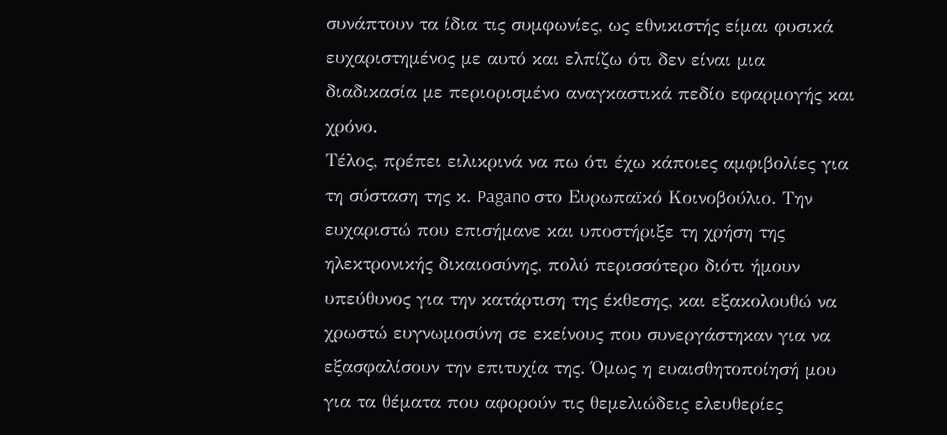συνάπτουν τα ίδια τις συμφωνίες, ως εθνικιστής είμαι φυσικά ευχαριστημένος με αυτό και ελπίζω ότι δεν είναι μια διαδικασία με περιορισμένο αναγκαστικά πεδίο εφαρμογής και χρόνο.
Τέλος, πρέπει ειλικρινά να πω ότι έχω κάποιες αμφιβολίες για τη σύσταση της κ. Pagano στο Ευρωπαϊκό Κοινοβούλιο. Την ευχαριστώ που επισήμανε και υποστήριξε τη χρήση της ηλεκτρονικής δικαιοσύνης, πολύ περισσότερο διότι ήμουν υπεύθυνος για την κατάρτιση της έκθεσης, και εξακολουθώ να χρωστώ ευγνωμοσύνη σε εκείνους που συνεργάστηκαν για να εξασφαλίσουν την επιτυχία της. Όμως η ευαισθητοποίησή μου για τα θέματα που αφορούν τις θεμελιώδεις ελευθερίες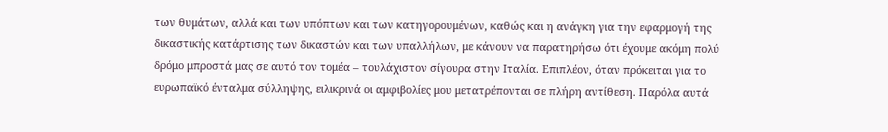των θυμάτων, αλλά και των υπόπτων και των κατηγορουμένων, καθώς και η ανάγκη για την εφαρμογή της δικαστικής κατάρτισης των δικαστών και των υπαλλήλων, με κάνουν να παρατηρήσω ότι έχουμε ακόμη πολύ δρόμο μπροστά μας σε αυτό τον τομέα – τουλάχιστον σίγουρα στην Ιταλία. Επιπλέον, όταν πρόκειται για το ευρωπαϊκό ένταλμα σύλληψης, ειλικρινά οι αμφιβολίες μου μετατρέπονται σε πλήρη αντίθεση. Παρόλα αυτά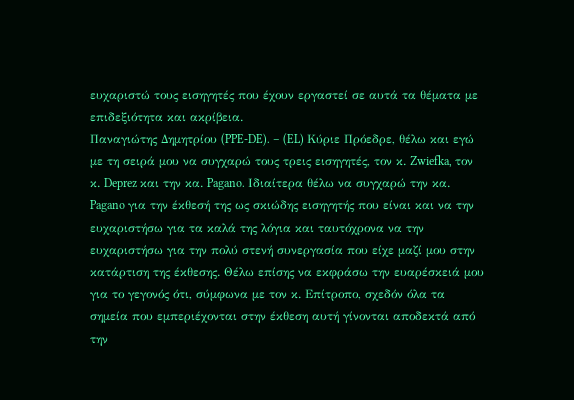ευχαριστώ τους εισηγητές που έχουν εργαστεί σε αυτά τα θέματα με επιδεξιότητα και ακρίβεια.
Παναγιώτης Δημητρίου (PPE-DE). – (EL) Κύριε Πρόεδρε, θέλω και εγώ με τη σειρά μου να συγχαρώ τους τρεις εισηγητές, τον κ. Zwiefka, τον κ. Deprez και την κα. Pagano. Ιδιαίτερα θέλω να συγχαρώ την κα. Pagano για την έκθεσή της ως σκιώδης εισηγητής που είναι και να την ευχαριστήσω για τα καλά της λόγια και ταυτόχρονα να την ευχαριστήσω για την πολύ στενή συνεργασία που είχε μαζί μου στην κατάρτιση της έκθεσης. Θέλω επίσης να εκφράσω την ευαρέσκειά μου για το γεγονός ότι, σύμφωνα με τον κ. Επίτροπο, σχεδόν όλα τα σημεία που εμπεριέχονται στην έκθεση αυτή γίνονται αποδεκτά από την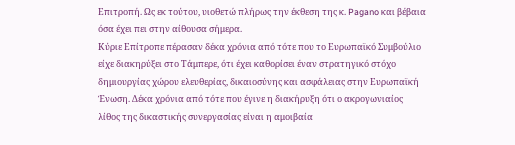Επιτροπή. Ως εκ τούτου, υιοθετώ πλήρως την έκθεση της κ. Pagano και βέβαια όσα έχει πει στην αίθουσα σήμερα.
Κύριε Επίτροπε πέρασαν δέκα χρόνια από τότε που το Ευρωπαϊκό Συμβούλιο είχε διακηρύξει στο Τάμπερε, ότι έχει καθορίσει έναν στρατηγικό στόχο δημιουργίας χώρου ελευθερίας, δικαιοσύνης και ασφάλειας στην Ευρωπαϊκή Ένωση. Δέκα χρόνια από τότε που έγινε η διακήρυξη ότι ο ακρογωνιαίος λίθος της δικαστικής συνεργασίας είναι η αμοιβαία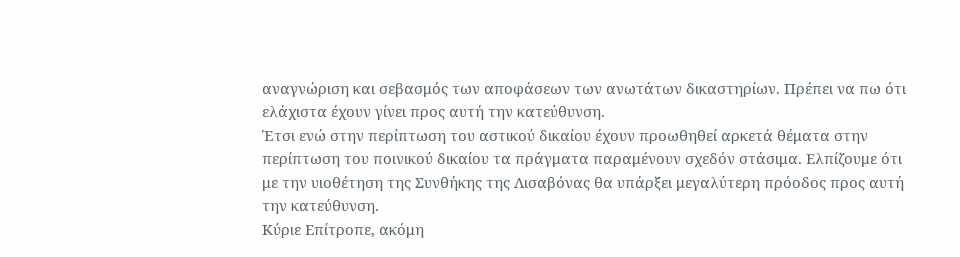αναγνώριση και σεβασμός των αποφάσεων των ανωτάτων δικαστηρίων. Πρέπει να πω ότι ελάχιστα έχουν γίνει προς αυτή την κατεύθυνση.
Έτσι ενώ στην περίπτωση του αστικού δικαίου έχουν προωθηθεί αρκετά θέματα στην περίπτωση του ποινικού δικαίου τα πράγματα παραμένουν σχεδόν στάσιμα. Ελπίζουμε ότι με την υιοθέτηση της Συνθήκης της Λισαβόνας θα υπάρξει μεγαλύτερη πρόοδος προς αυτή την κατεύθυνση.
Κύριε Επίτροπε, ακόμη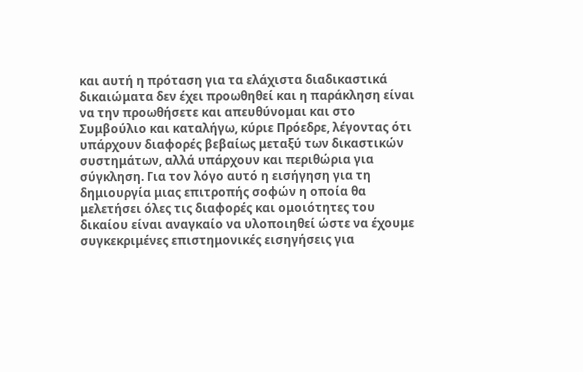και αυτή η πρόταση για τα ελάχιστα διαδικαστικά δικαιώματα δεν έχει προωθηθεί και η παράκληση είναι να την προωθήσετε και απευθύνομαι και στο Συμβούλιο και καταλήγω, κύριε Πρόεδρε, λέγοντας ότι υπάρχουν διαφορές βεβαίως μεταξύ των δικαστικών συστημάτων, αλλά υπάρχουν και περιθώρια για σύγκληση. Για τον λόγο αυτό η εισήγηση για τη δημιουργία μιας επιτροπής σοφών η οποία θα μελετήσει όλες τις διαφορές και ομοιότητες του δικαίου είναι αναγκαίο να υλοποιηθεί ώστε να έχουμε συγκεκριμένες επιστημονικές εισηγήσεις για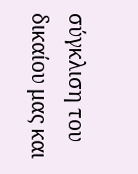σύγκλιση του δικαίου μας και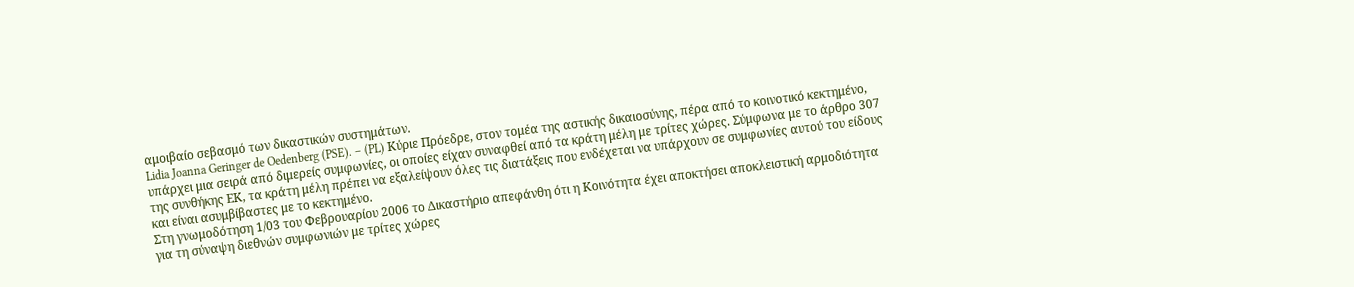αμοιβαίο σεβασμό των δικαστικών συστημάτων.
Lidia Joanna Geringer de Oedenberg (PSE). – (PL) Κύριε Πρόεδρε, στον τομέα της αστικής δικαιοσύνης, πέρα από το κοινοτικό κεκτημένο, υπάρχει μια σειρά από διμερείς συμφωνίες, οι οποίες είχαν συναφθεί από τα κράτη μέλη με τρίτες χώρες. Σύμφωνα με το άρθρο 307 της συνθήκης ΕΚ, τα κράτη μέλη πρέπει να εξαλείψουν όλες τις διατάξεις που ενδέχεται να υπάρχουν σε συμφωνίες αυτού του είδους και είναι ασυμβίβαστες με το κεκτημένο.
Στη γνωμοδότηση 1/03 του Φεβρουαρίου 2006 το Δικαστήριο απεφάνθη ότι η Κοινότητα έχει αποκτήσει αποκλειστική αρμοδιότητα για τη σύναψη διεθνών συμφωνιών με τρίτες χώρες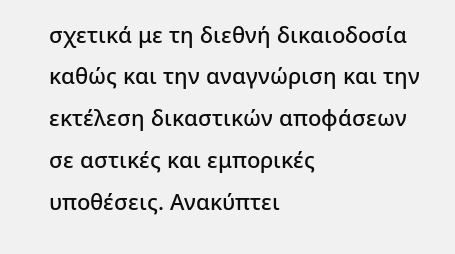σχετικά με τη διεθνή δικαιοδοσία καθώς και την αναγνώριση και την εκτέλεση δικαστικών αποφάσεων σε αστικές και εμπορικές υποθέσεις. Ανακύπτει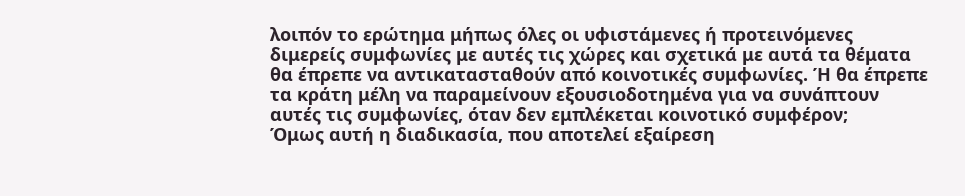λοιπόν το ερώτημα μήπως όλες οι υφιστάμενες ή προτεινόμενες διμερείς συμφωνίες με αυτές τις χώρες και σχετικά με αυτά τα θέματα θα έπρεπε να αντικατασταθούν από κοινοτικές συμφωνίες. Ή θα έπρεπε τα κράτη μέλη να παραμείνουν εξουσιοδοτημένα για να συνάπτουν αυτές τις συμφωνίες, όταν δεν εμπλέκεται κοινοτικό συμφέρον;
Όμως αυτή η διαδικασία, που αποτελεί εξαίρεση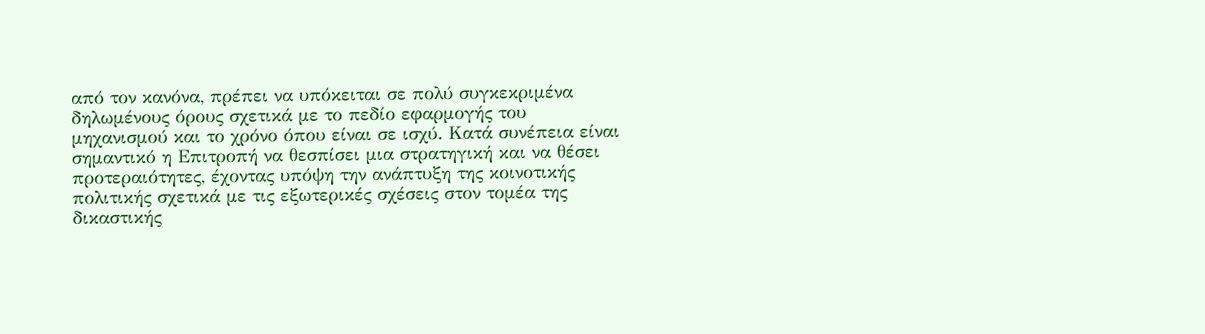από τον κανόνα, πρέπει να υπόκειται σε πολύ συγκεκριμένα δηλωμένους όρους σχετικά με το πεδίο εφαρμογής του μηχανισμού και το χρόνο όπου είναι σε ισχύ. Κατά συνέπεια είναι σημαντικό η Επιτροπή να θεσπίσει μια στρατηγική και να θέσει προτεραιότητες, έχοντας υπόψη την ανάπτυξη της κοινοτικής πολιτικής σχετικά με τις εξωτερικές σχέσεις στον τομέα της δικαστικής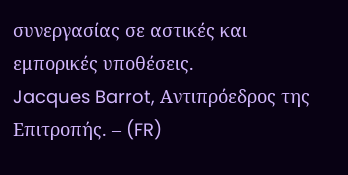συνεργασίας σε αστικές και εμπορικές υποθέσεις.
Jacques Barrot, Αντιπρόεδρος της Επιτροπής. – (FR)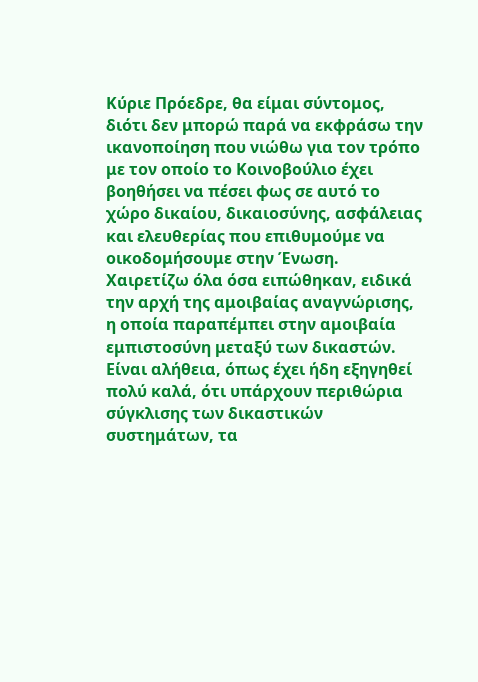Κύριε Πρόεδρε, θα είμαι σύντομος, διότι δεν μπορώ παρά να εκφράσω την ικανοποίηση που νιώθω για τον τρόπο με τον οποίο το Κοινοβούλιο έχει βοηθήσει να πέσει φως σε αυτό το χώρο δικαίου, δικαιοσύνης, ασφάλειας και ελευθερίας που επιθυμούμε να οικοδομήσουμε στην Ένωση. Χαιρετίζω όλα όσα ειπώθηκαν, ειδικά την αρχή της αμοιβαίας αναγνώρισης, η οποία παραπέμπει στην αμοιβαία εμπιστοσύνη μεταξύ των δικαστών.
Είναι αλήθεια, όπως έχει ήδη εξηγηθεί πολύ καλά, ότι υπάρχουν περιθώρια σύγκλισης των δικαστικών συστημάτων, τα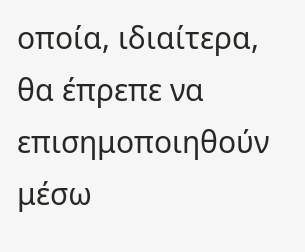οποία, ιδιαίτερα, θα έπρεπε να επισημοποιηθούν μέσω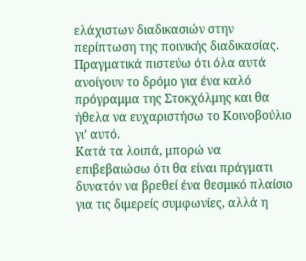ελάχιστων διαδικασιών στην περίπτωση της ποινικής διαδικασίας. Πραγματικά πιστεύω ότι όλα αυτά ανοίγουν το δρόμο για ένα καλό πρόγραμμα της Στοκχόλμης και θα ήθελα να ευχαριστήσω το Κοινοβούλιο γι’ αυτό.
Κατά τα λοιπά, μπορώ να επιβεβαιώσω ότι θα είναι πράγματι δυνατόν να βρεθεί ένα θεσμικό πλαίσιο για τις διμερείς συμφωνίες, αλλά η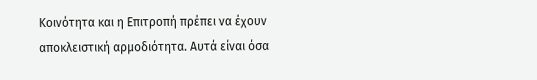Κοινότητα και η Επιτροπή πρέπει να έχουν αποκλειστική αρμοδιότητα. Αυτά είναι όσα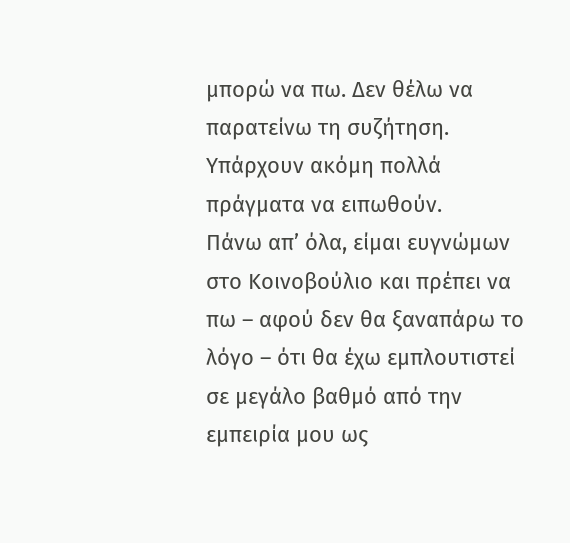μπορώ να πω. Δεν θέλω να παρατείνω τη συζήτηση. Υπάρχουν ακόμη πολλά πράγματα να ειπωθούν.
Πάνω απ’ όλα, είμαι ευγνώμων στο Κοινοβούλιο και πρέπει να πω – αφού δεν θα ξαναπάρω το λόγο – ότι θα έχω εμπλουτιστεί σε μεγάλο βαθμό από την εμπειρία μου ως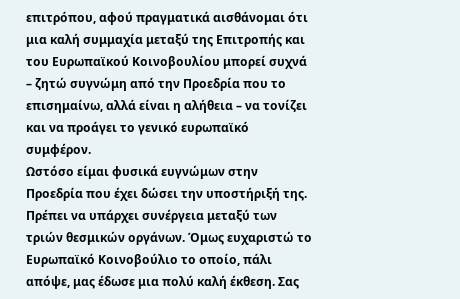επιτρόπου, αφού πραγματικά αισθάνομαι ότι μια καλή συμμαχία μεταξύ της Επιτροπής και του Ευρωπαϊκού Κοινοβουλίου μπορεί συχνά – ζητώ συγνώμη από την Προεδρία που το επισημαίνω, αλλά είναι η αλήθεια – να τονίζει και να προάγει το γενικό ευρωπαϊκό συμφέρον.
Ωστόσο είμαι φυσικά ευγνώμων στην Προεδρία που έχει δώσει την υποστήριξή της. Πρέπει να υπάρχει συνέργεια μεταξύ των τριών θεσμικών οργάνων. Όμως ευχαριστώ το Ευρωπαϊκό Κοινοβούλιο το οποίο, πάλι απόψε, μας έδωσε μια πολύ καλή έκθεση. Σας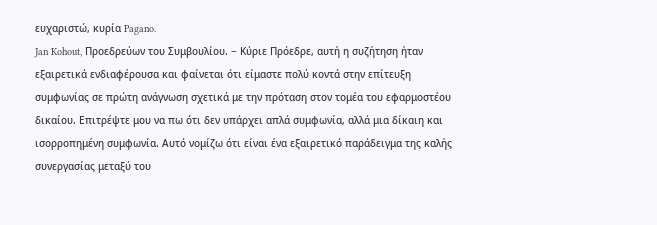ευχαριστώ, κυρία Pagano.
Jan Kohout, Προεδρεύων του Συμβουλίου. − Κύριε Πρόεδρε, αυτή η συζήτηση ήταν εξαιρετικά ενδιαφέρουσα και φαίνεται ότι είμαστε πολύ κοντά στην επίτευξη συμφωνίας σε πρώτη ανάγνωση σχετικά με την πρόταση στον τομέα του εφαρμοστέου δικαίου. Επιτρέψτε μου να πω ότι δεν υπάρχει απλά συμφωνία, αλλά μια δίκαιη και ισορροπημένη συμφωνία. Αυτό νομίζω ότι είναι ένα εξαιρετικό παράδειγμα της καλής συνεργασίας μεταξύ του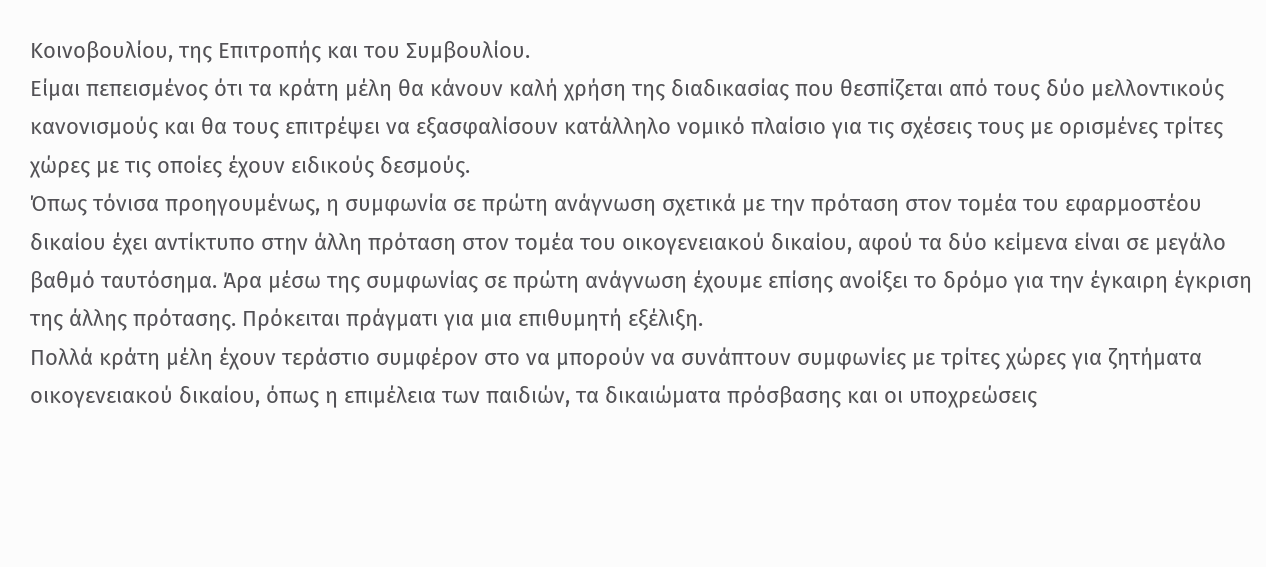Κοινοβουλίου, της Επιτροπής και του Συμβουλίου.
Είμαι πεπεισμένος ότι τα κράτη μέλη θα κάνουν καλή χρήση της διαδικασίας που θεσπίζεται από τους δύο μελλοντικούς κανονισμούς και θα τους επιτρέψει να εξασφαλίσουν κατάλληλο νομικό πλαίσιο για τις σχέσεις τους με ορισμένες τρίτες χώρες με τις οποίες έχουν ειδικούς δεσμούς.
Όπως τόνισα προηγουμένως, η συμφωνία σε πρώτη ανάγνωση σχετικά με την πρόταση στον τομέα του εφαρμοστέου δικαίου έχει αντίκτυπο στην άλλη πρόταση στον τομέα του οικογενειακού δικαίου, αφού τα δύο κείμενα είναι σε μεγάλο βαθμό ταυτόσημα. Άρα μέσω της συμφωνίας σε πρώτη ανάγνωση έχουμε επίσης ανοίξει το δρόμο για την έγκαιρη έγκριση της άλλης πρότασης. Πρόκειται πράγματι για μια επιθυμητή εξέλιξη.
Πολλά κράτη μέλη έχουν τεράστιο συμφέρον στο να μπορούν να συνάπτουν συμφωνίες με τρίτες χώρες για ζητήματα οικογενειακού δικαίου, όπως η επιμέλεια των παιδιών, τα δικαιώματα πρόσβασης και οι υποχρεώσεις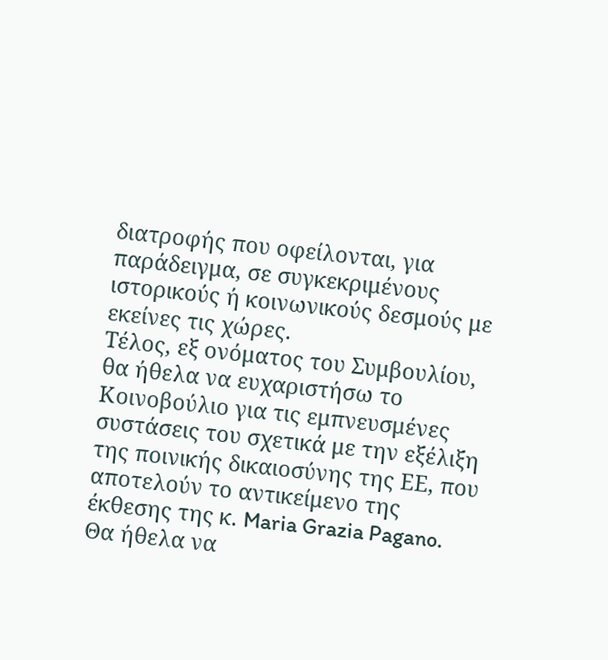διατροφής που οφείλονται, για παράδειγμα, σε συγκεκριμένους ιστορικούς ή κοινωνικούς δεσμούς με εκείνες τις χώρες.
Τέλος, εξ ονόματος του Συμβουλίου, θα ήθελα να ευχαριστήσω το Κοινοβούλιο για τις εμπνευσμένες συστάσεις του σχετικά με την εξέλιξη της ποινικής δικαιοσύνης της ΕΕ, που αποτελούν το αντικείμενο της έκθεσης της κ. Maria Grazia Pagano. Θα ήθελα να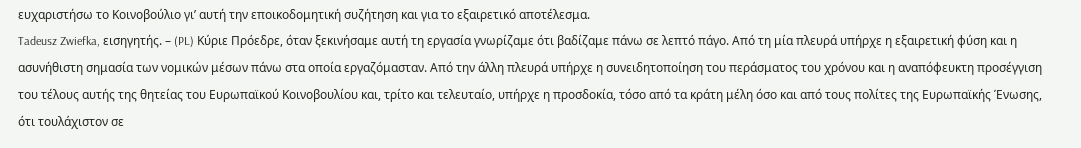ευχαριστήσω το Κοινοβούλιο γι’ αυτή την εποικοδομητική συζήτηση και για το εξαιρετικό αποτέλεσμα.
Tadeusz Zwiefka, εισηγητής. – (PL) Κύριε Πρόεδρε, όταν ξεκινήσαμε αυτή τη εργασία γνωρίζαμε ότι βαδίζαμε πάνω σε λεπτό πάγο. Από τη μία πλευρά υπήρχε η εξαιρετική φύση και η ασυνήθιστη σημασία των νομικών μέσων πάνω στα οποία εργαζόμασταν. Από την άλλη πλευρά υπήρχε η συνειδητοποίηση του περάσματος του χρόνου και η αναπόφευκτη προσέγγιση του τέλους αυτής της θητείας του Ευρωπαϊκού Κοινοβουλίου και, τρίτο και τελευταίο, υπήρχε η προσδοκία, τόσο από τα κράτη μέλη όσο και από τους πολίτες της Ευρωπαϊκής Ένωσης, ότι τουλάχιστον σε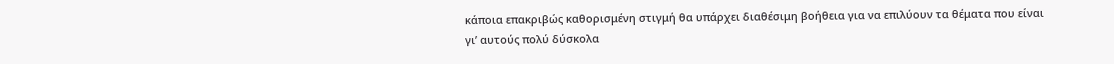κάποια επακριβώς καθορισμένη στιγμή θα υπάρχει διαθέσιμη βοήθεια για να επιλύουν τα θέματα που είναι γι’ αυτούς πολύ δύσκολα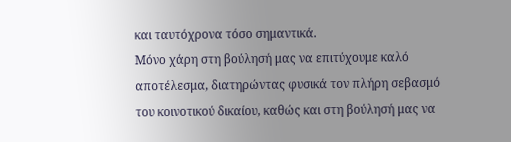και ταυτόχρονα τόσο σημαντικά.
Μόνο χάρη στη βούλησή μας να επιτύχουμε καλό αποτέλεσμα, διατηρώντας φυσικά τον πλήρη σεβασμό του κοινοτικού δικαίου, καθώς και στη βούλησή μας να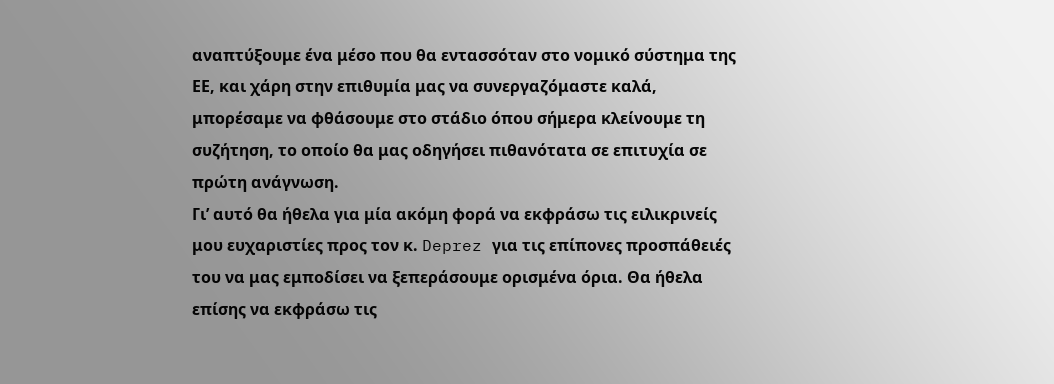αναπτύξουμε ένα μέσο που θα εντασσόταν στο νομικό σύστημα της ΕΕ, και χάρη στην επιθυμία μας να συνεργαζόμαστε καλά, μπορέσαμε να φθάσουμε στο στάδιο όπου σήμερα κλείνουμε τη συζήτηση, το οποίο θα μας οδηγήσει πιθανότατα σε επιτυχία σε πρώτη ανάγνωση.
Γι’ αυτό θα ήθελα για μία ακόμη φορά να εκφράσω τις ειλικρινείς μου ευχαριστίες προς τον κ. Deprez για τις επίπονες προσπάθειές του να μας εμποδίσει να ξεπεράσουμε ορισμένα όρια. Θα ήθελα επίσης να εκφράσω τις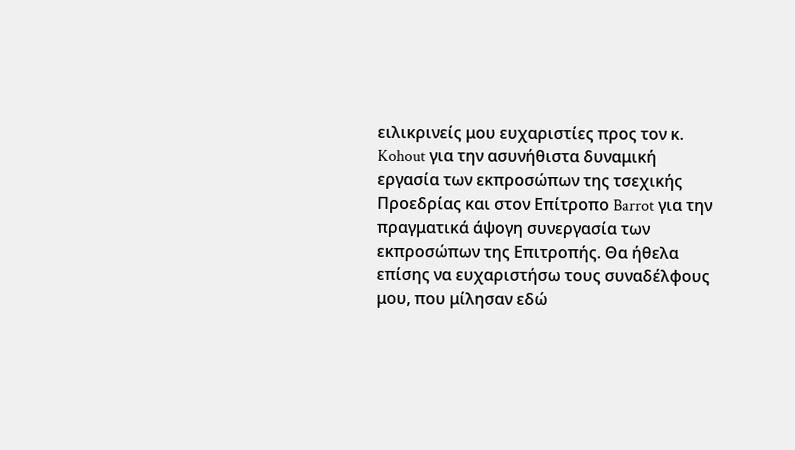ειλικρινείς μου ευχαριστίες προς τον κ. Kohout για την ασυνήθιστα δυναμική εργασία των εκπροσώπων της τσεχικής Προεδρίας και στον Επίτροπο Barrot για την πραγματικά άψογη συνεργασία των εκπροσώπων της Επιτροπής. Θα ήθελα επίσης να ευχαριστήσω τους συναδέλφους μου, που μίλησαν εδώ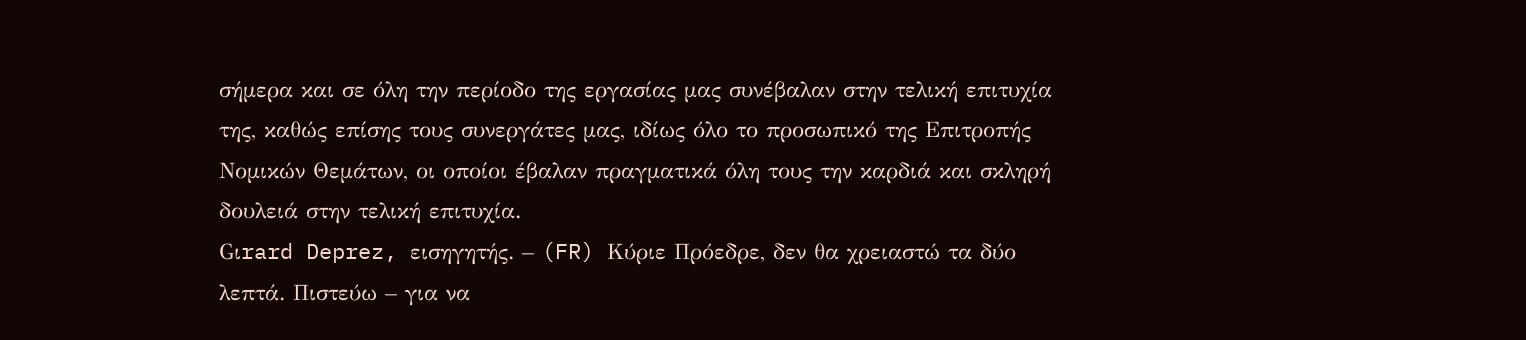σήμερα και σε όλη την περίοδο της εργασίας μας συνέβαλαν στην τελική επιτυχία της, καθώς επίσης τους συνεργάτες μας, ιδίως όλο το προσωπικό της Επιτροπής Νομικών Θεμάτων, οι οποίοι έβαλαν πραγματικά όλη τους την καρδιά και σκληρή δουλειά στην τελική επιτυχία.
Gιrard Deprez, εισηγητής. – (FR) Κύριε Πρόεδρε, δεν θα χρειαστώ τα δύο λεπτά. Πιστεύω – για να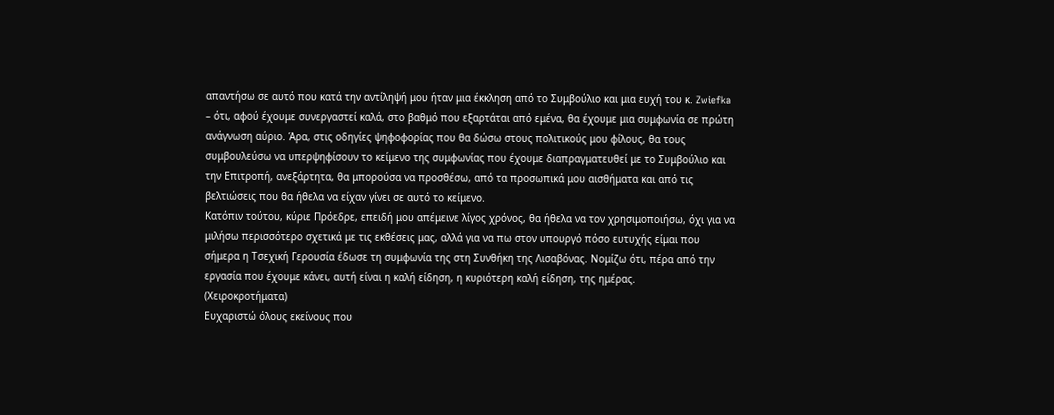απαντήσω σε αυτό που κατά την αντίληψή μου ήταν μια έκκληση από το Συμβούλιο και μια ευχή του κ. Zwiefka – ότι, αφού έχουμε συνεργαστεί καλά, στο βαθμό που εξαρτάται από εμένα, θα έχουμε μια συμφωνία σε πρώτη ανάγνωση αύριο. Άρα, στις οδηγίες ψηφοφορίας που θα δώσω στους πολιτικούς μου φίλους, θα τους συμβουλεύσω να υπερψηφίσουν το κείμενο της συμφωνίας που έχουμε διαπραγματευθεί με το Συμβούλιο και την Επιτροπή, ανεξάρτητα, θα μπορούσα να προσθέσω, από τα προσωπικά μου αισθήματα και από τις βελτιώσεις που θα ήθελα να είχαν γίνει σε αυτό το κείμενο.
Κατόπιν τούτου, κύριε Πρόεδρε, επειδή μου απέμεινε λίγος χρόνος, θα ήθελα να τον χρησιμοποιήσω, όχι για να μιλήσω περισσότερο σχετικά με τις εκθέσεις μας, αλλά για να πω στον υπουργό πόσο ευτυχής είμαι που σήμερα η Τσεχική Γερουσία έδωσε τη συμφωνία της στη Συνθήκη της Λισαβόνας. Νομίζω ότι, πέρα από την εργασία που έχουμε κάνει, αυτή είναι η καλή είδηση, η κυριότερη καλή είδηση, της ημέρας.
(Χειροκροτήματα)
Ευχαριστώ όλους εκείνους που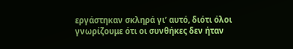εργάστηκαν σκληρά γι’ αυτό, διότι όλοι γνωρίζουμε ότι οι συνθήκες δεν ήταν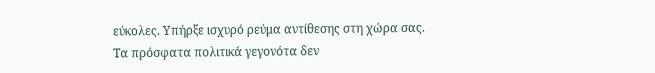εύκολες. Υπήρξε ισχυρό ρεύμα αντίθεσης στη χώρα σας. Τα πρόσφατα πολιτικά γεγονότα δεν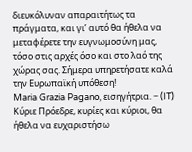διευκόλυναν απαραιτήτως τα πράγματα, και γι’ αυτό θα ήθελα να μεταφέρετε την ευγνωμοσύνη μας, τόσο στις αρχές όσο και στο λαό της χώρας σας. Σήμερα υπηρετήσατε καλά την Ευρωπαϊκή υπόθεση!
Maria Grazia Pagano, εισηγήτρια. − (IT) Κύριε Πρόεδρε, κυρίες και κύριοι, θα ήθελα να ευχαριστήσω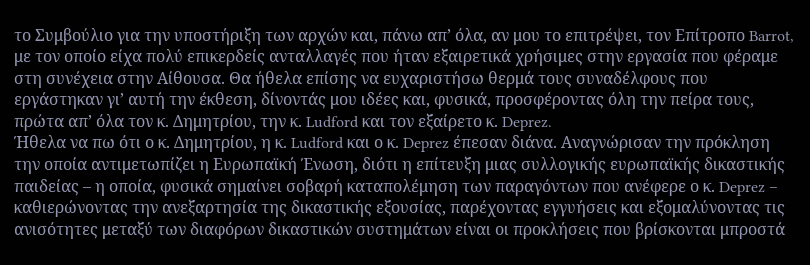το Συμβούλιο για την υποστήριξη των αρχών και, πάνω απ’ όλα, αν μου το επιτρέψει, τον Επίτροπο Barrot, με τον οποίο είχα πολύ επικερδείς ανταλλαγές που ήταν εξαιρετικά χρήσιμες στην εργασία που φέραμε στη συνέχεια στην Αίθουσα. Θα ήθελα επίσης να ευχαριστήσω θερμά τους συναδέλφους που εργάστηκαν γι’ αυτή την έκθεση, δίνοντάς μου ιδέες και, φυσικά, προσφέροντας όλη την πείρα τους, πρώτα απ’ όλα τον κ. Δημητρίου, την κ. Ludford και τον εξαίρετο κ. Deprez.
Ήθελα να πω ότι ο κ. Δημητρίου, η κ. Ludford και ο κ. Deprez έπεσαν διάνα. Αναγνώρισαν την πρόκληση την οποία αντιμετωπίζει η Ευρωπαϊκή Ένωση, διότι η επίτευξη μιας συλλογικής ευρωπαϊκής δικαστικής παιδείας – η οποία, φυσικά σημαίνει σοβαρή καταπολέμηση των παραγόντων που ανέφερε ο κ. Deprez – καθιερώνοντας την ανεξαρτησία της δικαστικής εξουσίας, παρέχοντας εγγυήσεις και εξομαλύνοντας τις ανισότητες μεταξύ των διαφόρων δικαστικών συστημάτων είναι οι προκλήσεις που βρίσκονται μπροστά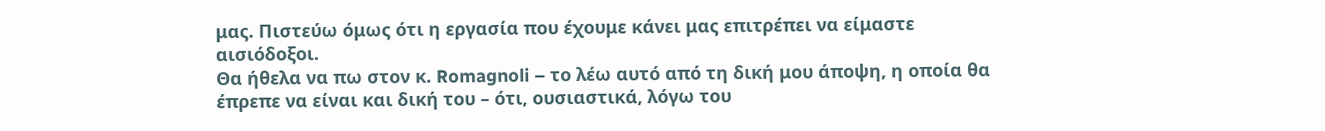μας. Πιστεύω όμως ότι η εργασία που έχουμε κάνει μας επιτρέπει να είμαστε αισιόδοξοι.
Θα ήθελα να πω στον κ. Romagnoli – το λέω αυτό από τη δική μου άποψη, η οποία θα έπρεπε να είναι και δική του – ότι, ουσιαστικά, λόγω του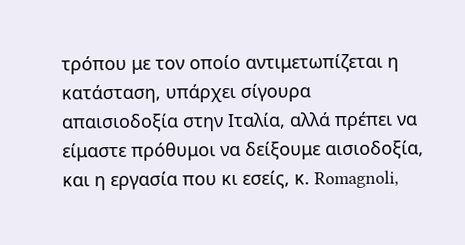τρόπου με τον οποίο αντιμετωπίζεται η κατάσταση, υπάρχει σίγουρα απαισιοδοξία στην Ιταλία, αλλά πρέπει να είμαστε πρόθυμοι να δείξουμε αισιοδοξία, και η εργασία που κι εσείς, κ. Romagnoli,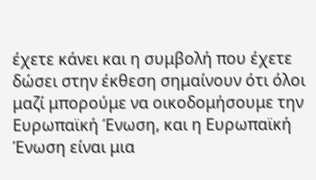έχετε κάνει και η συμβολή που έχετε δώσει στην έκθεση σημαίνουν ότι όλοι μαζί μπορούμε να οικοδομήσουμε την Ευρωπαϊκή Ένωση, και η Ευρωπαϊκή Ένωση είναι μια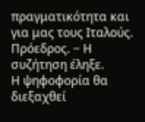πραγματικότητα και για μας τους Ιταλούς.
Πρόεδρος. − Η συζήτηση έληξε.
Η ψηφοφορία θα διεξαχθεί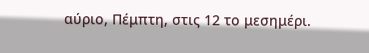αύριο, Πέμπτη, στις 12 το μεσημέρι.